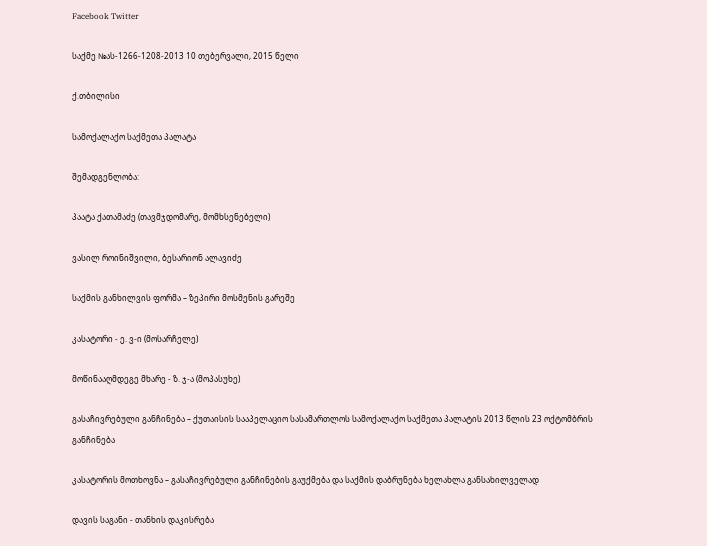Facebook Twitter

საქმე №ას-1266-1208-2013 10 თებერვალი, 2015 წელი

ქ.თბილისი

სამოქალაქო საქმეთა პალატა

შემადგენლობა:

პაატა ქათამაძე (თავმჯდომარე, მომხსენებელი)

ვასილ როინიშვილი, ბესარიონ ალავიძე

საქმის განხილვის ფორმა – ზეპირი მოსმენის გარეშე

კასატორი - ე. ვ-ი (მოსარჩელე)

მოწინააღმდეგე მხარე - ზ. ჯ-ა (მოპასუხე)

გასაჩივრებული განჩინება – ქუთაისის სააპელაციო სასამართლოს სამოქალაქო საქმეთა პალატის 2013 წლის 23 ოქტომბრის განჩინება

კასატორის მოთხოვნა – გასაჩივრებული განჩინების გაუქმება და საქმის დაბრუნება ხელახლა განსახილველად

დავის საგანი - თანხის დაკისრება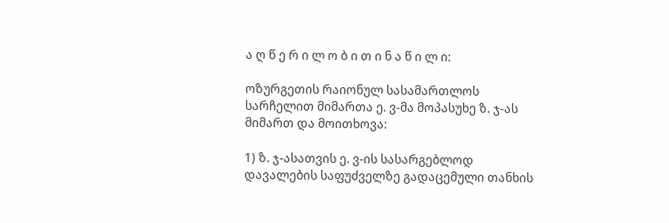ა ღ წ ე რ ი ლ ო ბ ი თ ი ნ ა წ ი ლ ი:

ოზურგეთის რაიონულ სასამართლოს სარჩელით მიმართა ე. ვ-მა მოპასუხე ზ. ჯ-ას მიმართ და მოითხოვა:

1) ზ. ჯ-ასათვის ე. ვ-ის სასარგებლოდ დავალების საფუძველზე გადაცემული თანხის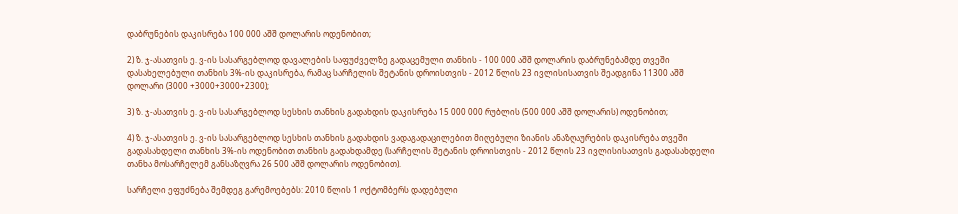დაბრუნების დაკისრება 100 000 აშშ დოლარის ოდენობით;

2) ზ. ჯ-ასათვის ე. ვ-ის სასარგებლოდ დავალების საფუძველზე გადაცემული თანხის - 100 000 აშშ დოლარის დაბრუნებამდე თვეში დასახელებული თანხის 3%-ის დაკისრება, რამაც სარჩელის შეტანის დროისთვის - 2012 წლის 23 ივლისისათვის შეადგინა 11300 აშშ დოლარი (3000 +3000+3000+2300);

3) ზ. ჯ-ასათვის ე. ვ-ის სასარგებლოდ სესხის თანხის გადახდის დაკისრება 15 000 000 რუბლის (500 000 აშშ დოლარის) ოდენობით;

4) ზ. ჯ-ასათვის ე. ვ-ის სასარგებლოდ სესხის თანხის გადახდის ვადაგადაცილებით მიღებული ზიანის ანაზღაურების დაკისრება თვეში გადასახდელი თანხის 3%-ის ოდენობით თანხის გადახდამდე (სარჩელის შეტანის დროისთვის - 2012 წლის 23 ივლისისათვის გადასახდელი თანხა მოსარჩელემ განსაზღვრა 26 500 აშშ დოლარის ოდენობით).

სარჩელი ეფუძნება შემდეგ გარემოებებს: 2010 წლის 1 ოქტომბერს დადებული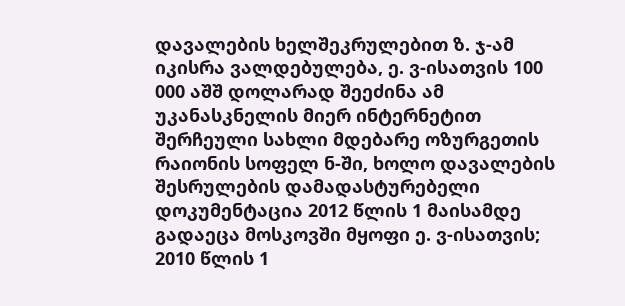დავალების ხელშეკრულებით ზ. ჯ-ამ იკისრა ვალდებულება, ე. ვ-ისათვის 100 000 აშშ დოლარად შეეძინა ამ უკანასკნელის მიერ ინტერნეტით შერჩეული სახლი მდებარე ოზურგეთის რაიონის სოფელ ნ-ში, ხოლო დავალების შესრულების დამადასტურებელი დოკუმენტაცია 2012 წლის 1 მაისამდე გადაეცა მოსკოვში მყოფი ე. ვ-ისათვის; 2010 წლის 1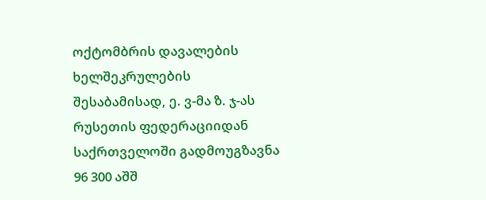ოქტომბრის დავალების ხელშეკრულების შესაბამისად, ე. ვ-მა ზ. ჯ-ას რუსეთის ფედერაციიდან საქრთველოში გადმოუგზავნა 96 300 აშშ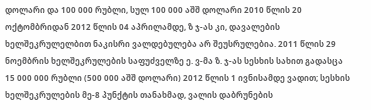დოლარი და 100 000 რუბლი, სულ 100 000 აშშ დოლარი 2010 წლის 20 ოქტომბრიდან 2012 წლის 04 აპრილამდე, ზ ჯ-ას კი, დავალების ხელშეკრულელბით ნაკისრი ვალდებულება არ შეუსრულებია. 2011 წლის 29 ნოემბრის ხელშეკრულების საფუძველზე ე. ვ-მა ზ. ჯ-ას სესხის სახით გადასცა 15 000 000 რუბლი (500 000 აშშ დოლარი) 2012 წლის 1 ივნისამდე ვადით; სესხის ხელშეკრულების მე-8 პუნქტის თანახმად, ვალის დაბრუნების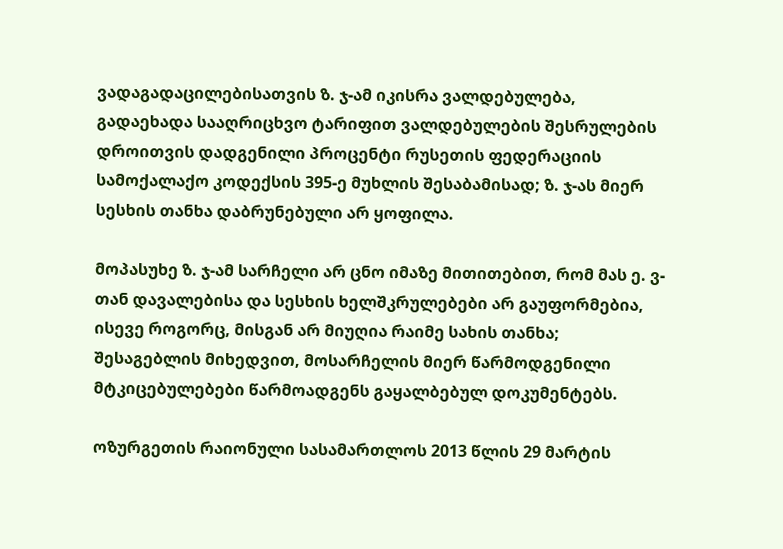ვადაგადაცილებისათვის ზ. ჯ-ამ იკისრა ვალდებულება, გადაეხადა სააღრიცხვო ტარიფით ვალდებულების შესრულების დროითვის დადგენილი პროცენტი რუსეთის ფედერაციის სამოქალაქო კოდექსის 395-ე მუხლის შესაბამისად; ზ. ჯ-ას მიერ სესხის თანხა დაბრუნებული არ ყოფილა.

მოპასუხე ზ. ჯ-ამ სარჩელი არ ცნო იმაზე მითითებით, რომ მას ე. ვ-თან დავალებისა და სესხის ხელშკრულებები არ გაუფორმებია, ისევე როგორც, მისგან არ მიუღია რაიმე სახის თანხა; შესაგებლის მიხედვით, მოსარჩელის მიერ წარმოდგენილი მტკიცებულებები წარმოადგენს გაყალბებულ დოკუმენტებს.

ოზურგეთის რაიონული სასამართლოს 2013 წლის 29 მარტის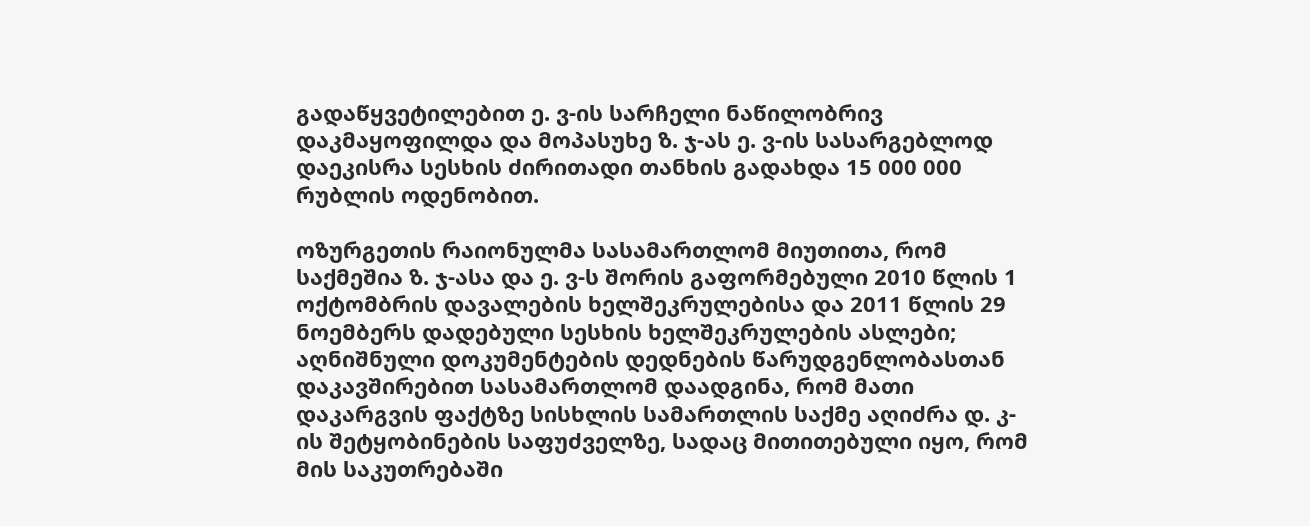გადაწყვეტილებით ე. ვ-ის სარჩელი ნაწილობრივ დაკმაყოფილდა და მოპასუხე ზ. ჯ-ას ე. ვ-ის სასარგებლოდ დაეკისრა სესხის ძირითადი თანხის გადახდა 15 000 000 რუბლის ოდენობით.

ოზურგეთის რაიონულმა სასამართლომ მიუთითა, რომ საქმეშია ზ. ჯ-ასა და ე. ვ-ს შორის გაფორმებული 2010 წლის 1 ოქტომბრის დავალების ხელშეკრულებისა და 2011 წლის 29 ნოემბერს დადებული სესხის ხელშეკრულების ასლები; აღნიშნული დოკუმენტების დედნების წარუდგენლობასთან დაკავშირებით სასამართლომ დაადგინა, რომ მათი დაკარგვის ფაქტზე სისხლის სამართლის საქმე აღიძრა დ. კ-ის შეტყობინების საფუძველზე, სადაც მითითებული იყო, რომ მის საკუთრებაში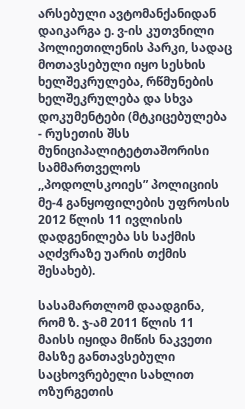არსებული ავტომანქანიდან დაიკარგა ე. ვ-ის კუთვნილი პოლიეთილენის პარკი, სადაც მოთავსებული იყო სესხის ხელშეკრულება, რწმუნების ხელშეკრულება და სხვა დოკუმენტები (მტკიცებულება - რუსეთის შსს მუნიციპალიტეტთაშორისი სამმართველოს ,,პოდოლსკოიეს” პოლიციის მე-4 განყოფილების უფროსის 2012 წლის 11 ივლისის დადგენილება სს საქმის აღძვრაზე უარის თქმის შესახებ).

სასამართლომ დაადგინა, რომ ზ. ჯ-ამ 2011 წლის 11 მაისს იყიდა მიწის ნაკვეთი მასზე განთავსებული საცხოვრებელი სახლით ოზურგეთის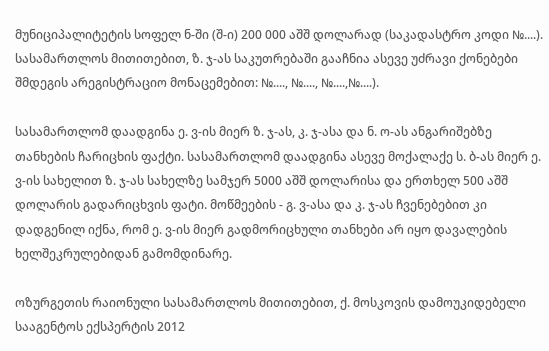მუნიციპალიტეტის სოფელ ნ-ში (შ-ი) 200 000 აშშ დოლარად (საკადასტრო კოდი №....). სასამართლოს მითითებით, ზ. ჯ-ას საკუთრებაში გააჩნია ასევე უძრავი ქონებები შმდეგის არეგისტრაციო მონაცემებით: №...., №...., №....,№....).

სასამართლომ დაადგინა ე. ვ-ის მიერ ზ. ჯ-ას, კ. ჯ-ასა და ნ. ო-ას ანგარიშებზე თანხების ჩარიცხის ფაქტი. სასამართლომ დაადგინა ასევე მოქალაქე ს. ბ-ას მიერ ე. ვ-ის სახელით ზ. ჯ-ას სახელზე სამჯერ 5000 აშშ დოლარისა და ერთხელ 500 აშშ დოლარის გადარიცხვის ფატი. მოწმეების - გ. ვ-ასა და კ. ჯ-ას ჩვენებებით კი დადგენილ იქნა, რომ ე. ვ-ის მიერ გადმორიცხული თანხები არ იყო დავალების ხელშეკრულებიდან გამომდინარე.

ოზურგეთის რაიონული სასამართლოს მითითებით, ქ. მოსკოვის დამოუკიდებელი სააგენტოს ექსპერტის 2012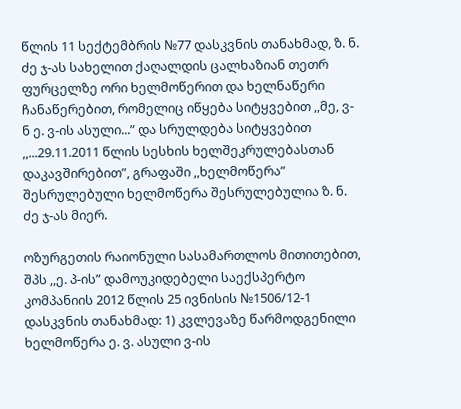წლის 11 სექტემბრის №77 დასკვნის თანახმად, ზ. ნ. ძე ჯ-ას სახელით ქაღალდის ცალხაზიან თეთრ ფურცელზე ორი ხელმოწერით და ხელნაწერი ჩანაწერებით, რომელიც იწყება სიტყვებით ,,მე, ვ-ნ ე. ვ-ის ასული...” და სრულდება სიტყვებით ,,...29.11.2011 წლის სესხის ხელშეკრულებასთან დაკავშირებით”, გრაფაში ,,ხელმოწერა” შესრულებული ხელმოწერა შესრულებულია ზ. ნ. ძე ჯ-ას მიერ.

ოზურგეთის რაიონული სასამართლოს მითითებით, შპს ,,ე. პ-ის” დამოუკიდებელი საექსპერტო კომპანიის 2012 წლის 25 ივნისის №1506/12-1 დასკვნის თანახმად: 1) კვლევაზე წარმოდგენილი ხელმოწერა ე. ვ. ასული ვ-ის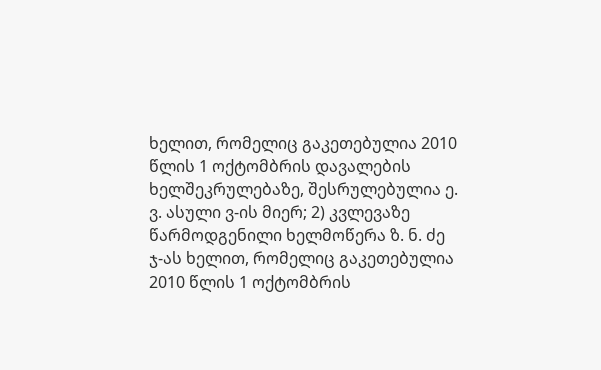ხელით, რომელიც გაკეთებულია 2010 წლის 1 ოქტომბრის დავალების ხელშეკრულებაზე, შესრულებულია ე. ვ. ასული ვ-ის მიერ; 2) კვლევაზე წარმოდგენილი ხელმოწერა ზ. ნ. ძე ჯ-ას ხელით, რომელიც გაკეთებულია 2010 წლის 1 ოქტომბრის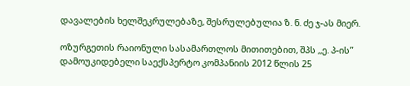დავალების ხელშეკრულებაზე, შესრულებულია ზ. ნ. ძე ჯ-ას მიერ.

ოზურგეთის რაიონული სასამართლოს მითითებით, შპს ,,ე. პ-ის” დამოუკიდებელი საექსპერტო კომპანიის 2012 წლის 25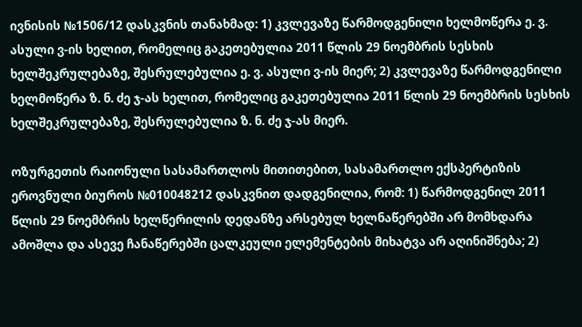ივნისის №1506/12 დასკვნის თანახმად: 1) კვლევაზე წარმოდგენილი ხელმოწერა ე. ვ. ასული ვ-ის ხელით, რომელიც გაკეთებულია 2011 წლის 29 ნოემბრის სესხის ხელშეკრულებაზე, შესრულებულია ე. ვ. ასული ვ-ის მიერ; 2) კვლევაზე წარმოდგენილი ხელმოწერა ზ. ნ. ძე ჯ-ას ხელით, რომელიც გაკეთებულია 2011 წლის 29 ნოემბრის სესხის ხელშეკრულებაზე, შესრულებულია ზ. ნ. ძე ჯ-ას მიერ.

ოზურგეთის რაიონული სასამართლოს მითითებით, სასამართლო ექსპერტიზის ეროვნული ბიუროს №010048212 დასკვნით დადგენილია, რომ: 1) წარმოდგენილ 2011 წლის 29 ნოემბრის ხელწერილის დედანზე არსებულ ხელნაწერებში არ მომხდარა ამოშლა და ასევე ჩანაწერებში ცალკეული ელემენტების მიხატვა არ აღინიშნება; 2)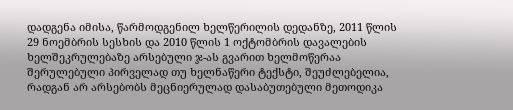დადგენა იმისა, წარმოდგენილ ხელწერილის დედანზე, 2011 წლის 29 ნოემბრის სესხის და 2010 წლის 1 ოქტომბრის დავალების ხელშეკრულებაზე არსებული ჯ-ას გვარით ხელმოწერაა შერულებული პირველად თუ ხელნაწერი ტექსტი, შეუძლებელია, რადგან არ არსებობს მეცნიერულად დასაბუთებული მეთოდიკა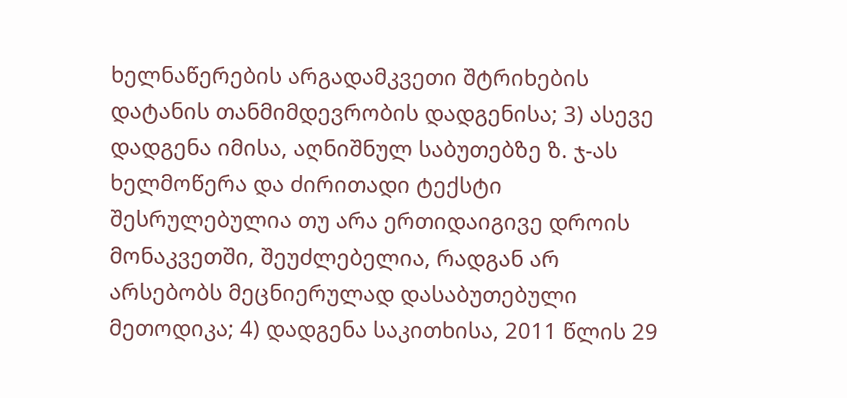ხელნაწერების არგადამკვეთი შტრიხების დატანის თანმიმდევრობის დადგენისა; 3) ასევე დადგენა იმისა, აღნიშნულ საბუთებზე ზ. ჯ-ას ხელმოწერა და ძირითადი ტექსტი შესრულებულია თუ არა ერთიდაიგივე დროის მონაკვეთში, შეუძლებელია, რადგან არ არსებობს მეცნიერულად დასაბუთებული მეთოდიკა; 4) დადგენა საკითხისა, 2011 წლის 29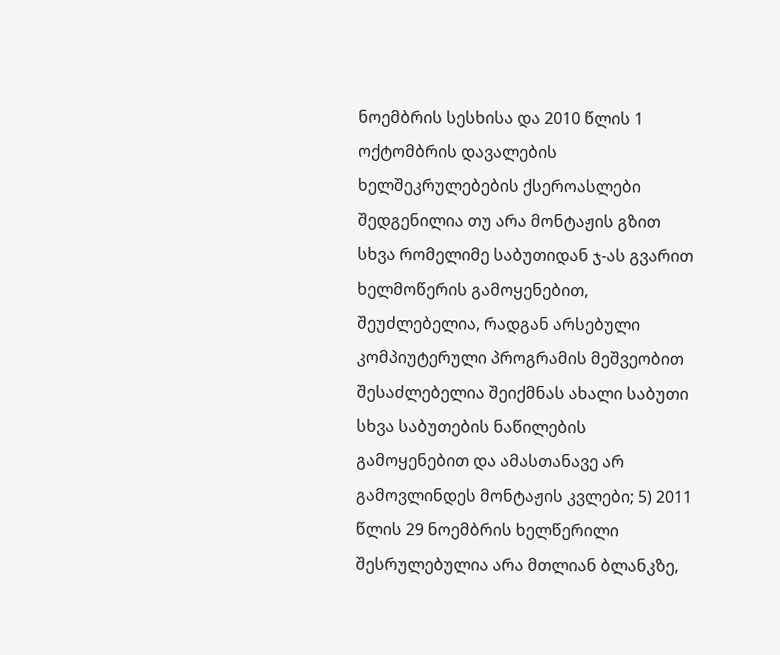ნოემბრის სესხისა და 2010 წლის 1 ოქტომბრის დავალების ხელშეკრულებების ქსეროასლები შედგენილია თუ არა მონტაჟის გზით სხვა რომელიმე საბუთიდან ჯ-ას გვარით ხელმოწერის გამოყენებით, შეუძლებელია, რადგან არსებული კომპიუტერული პროგრამის მეშვეობით შესაძლებელია შეიქმნას ახალი საბუთი სხვა საბუთების ნაწილების გამოყენებით და ამასთანავე არ გამოვლინდეს მონტაჟის კვლები; 5) 2011 წლის 29 ნოემბრის ხელწერილი შესრულებულია არა მთლიან ბლანკზე,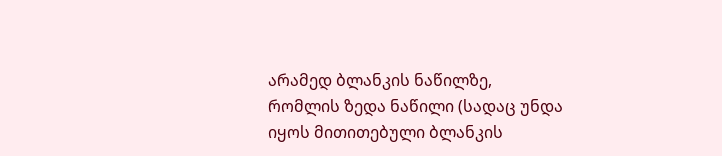არამედ ბლანკის ნაწილზე, რომლის ზედა ნაწილი (სადაც უნდა იყოს მითითებული ბლანკის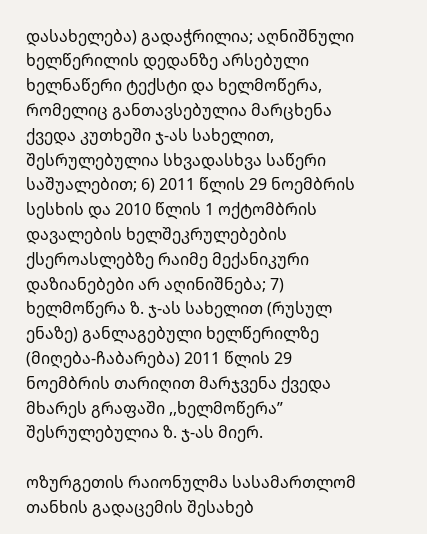დასახელება) გადაჭრილია; აღნიშნული ხელწერილის დედანზე არსებული ხელნაწერი ტექსტი და ხელმოწერა, რომელიც განთავსებულია მარცხენა ქვედა კუთხეში ჯ-ას სახელით, შესრულებულია სხვადასხვა საწერი საშუალებით; 6) 2011 წლის 29 ნოემბრის სესხის და 2010 წლის 1 ოქტომბრის დავალების ხელშეკრულებების ქსეროასლებზე რაიმე მექანიკური დაზიანებები არ აღინიშნება; 7) ხელმოწერა ზ. ჯ-ას სახელით (რუსულ ენაზე) განლაგებული ხელწერილზე (მიღება-ჩაბარება) 2011 წლის 29 ნოემბრის თარიღით მარჯვენა ქვედა მხარეს გრაფაში ,,ხელმოწერა” შესრულებულია ზ. ჯ-ას მიერ.

ოზურგეთის რაიონულმა სასამართლომ თანხის გადაცემის შესახებ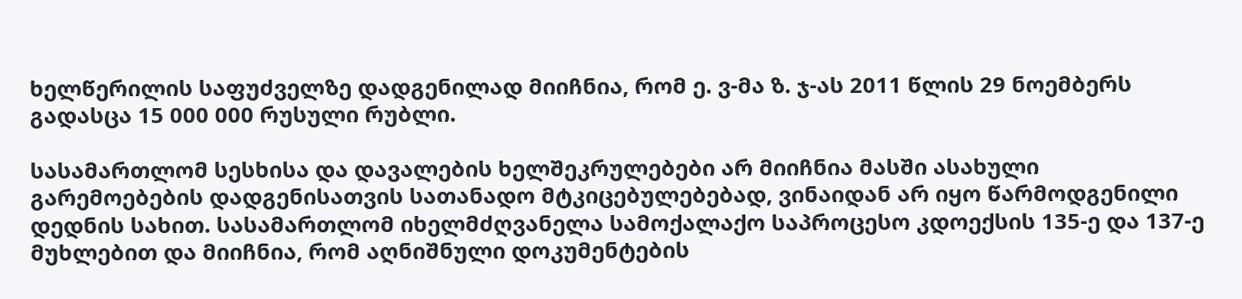ხელწერილის საფუძველზე დადგენილად მიიჩნია, რომ ე. ვ-მა ზ. ჯ-ას 2011 წლის 29 ნოემბერს გადასცა 15 000 000 რუსული რუბლი.

სასამართლომ სესხისა და დავალების ხელშეკრულებები არ მიიჩნია მასში ასახული გარემოებების დადგენისათვის სათანადო მტკიცებულებებად, ვინაიდან არ იყო წარმოდგენილი დედნის სახით. სასამართლომ იხელმძღვანელა სამოქალაქო საპროცესო კდოექსის 135-ე და 137-ე მუხლებით და მიიჩნია, რომ აღნიშნული დოკუმენტების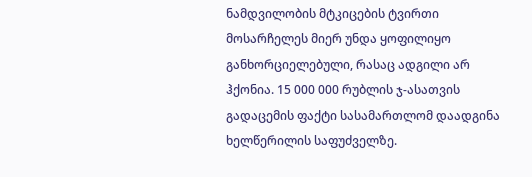ნამდვილობის მტკიცების ტვირთი მოსარჩელეს მიერ უნდა ყოფილიყო განხორციელებული, რასაც ადგილი არ ჰქონია. 15 000 000 რუბლის ჯ-ასათვის გადაცემის ფაქტი სასამართლომ დაადგინა ხელწერილის საფუძველზე.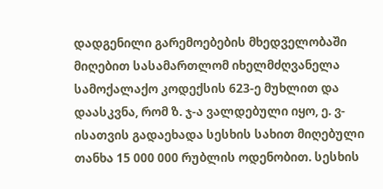დადგენილი გარემოებების მხედველობაში მიღებით სასამართლომ იხელმძღვანელა სამოქალაქო კოდექსის 623-ე მუხლით და დაასკვნა, რომ ზ. ჯ-ა ვალდებული იყო, ე. ვ-ისათვის გადაეხადა სესხის სახით მიღებული თანხა 15 000 000 რუბლის ოდენობით. სესხის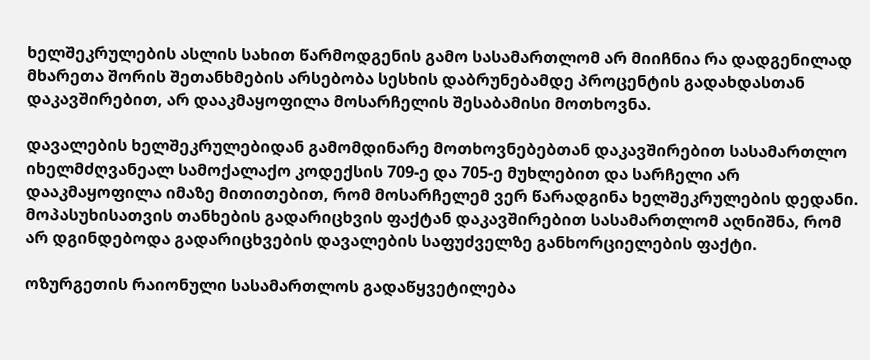ხელშეკრულების ასლის სახით წარმოდგენის გამო სასამართლომ არ მიიჩნია რა დადგენილად მხარეთა შორის შეთანხმების არსებობა სესხის დაბრუნებამდე პროცენტის გადახდასთან დაკავშირებით, არ დააკმაყოფილა მოსარჩელის შესაბამისი მოთხოვნა.

დავალების ხელშეკრულებიდან გამომდინარე მოთხოვნებებთან დაკავშირებით სასამართლო იხელმძღვანეალ სამოქალაქო კოდექსის 709-ე და 705-ე მუხლებით და სარჩელი არ დააკმაყოფილა იმაზე მითითებით, რომ მოსარჩელემ ვერ წარადგინა ხელშეკრულების დედანი. მოპასუხისათვის თანხების გადარიცხვის ფაქტან დაკავშირებით სასამართლომ აღნიშნა, რომ არ დგინდებოდა გადარიცხვების დავალების საფუძველზე განხორციელების ფაქტი.

ოზურგეთის რაიონული სასამართლოს გადაწყვეტილება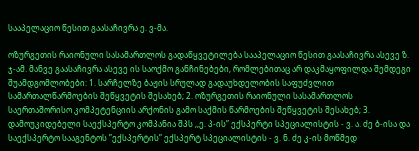სააპელაციო წესით გაასაჩივრა ე. ვ-მა.

ოზურგეთის რაიონული სასამართლოს გადაწყვეტილება სააპელაციო წესით გაასაჩივრა ასევე ზ. ჯ-ამ. მანვე გაასაჩივრა ასევე ის საოქმო განჩინებები, რომლებითაც არ დაკმაყოფილდა შემდეგი შუამდგომლობები: 1. სარჩელზე ბაჟის სრულად გადაუხდელობის საფუძვლით სამართალწარმოების შეწყვეტის შესახებ; 2. ოზურგეთის რაიონული სასამართლოს საერთაშორისო კომპეტენციის არქონის გამო საქმის წარმოების შეწყვეტის შესახებ; 3. დამოუკიდებელი საექსპერტო კომპანია შპს ,,ე. პ-ის” ექსპერტი სპეციალისტის - ვ. ა. ძე ბ-ისა და საექსპერტო სააგენტოს ”ექსპერტის” ექსპერტ სპეციალისტის - ვ. ნ. ძე კ-ის მოწმედ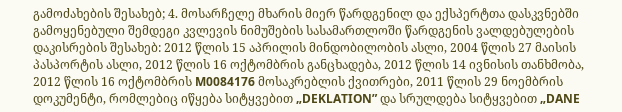გამოძახების შესახებ; 4. მოსარჩელე მხარის მიერ წარდგენილ და ექსპერტთა დასკვნებში გამოყენებული შემდეგი კვლევის ნიმუშების სასამართლოში წარდგენის ვალდებულების დაკისრების შესახებ: 2012 წლის 15 აპრილის მინდობილობის ასლი, 2004 წლის 27 მაისის პასპორტის ასლი, 2012 წლის 16 ოქტომბრის განცხადება, 2012 წლის 14 ივნისის თანხმობა, 2012 წლის 16 ოქტომბრის M0084176 მოსაკრებლის ქვითრები, 2011 წლის 29 ნოემბრის დოკუმენტი, რომლებიც იწყება სიტყვებით „DEKLATION” და სრულდება სიტყვებით „DANE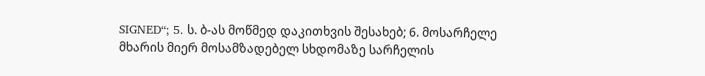SIGNED“; 5. ს. ბ-ას მოწმედ დაკითხვის შესახებ; 6. მოსარჩელე მხარის მიერ მოსამზადებელ სხდომაზე სარჩელის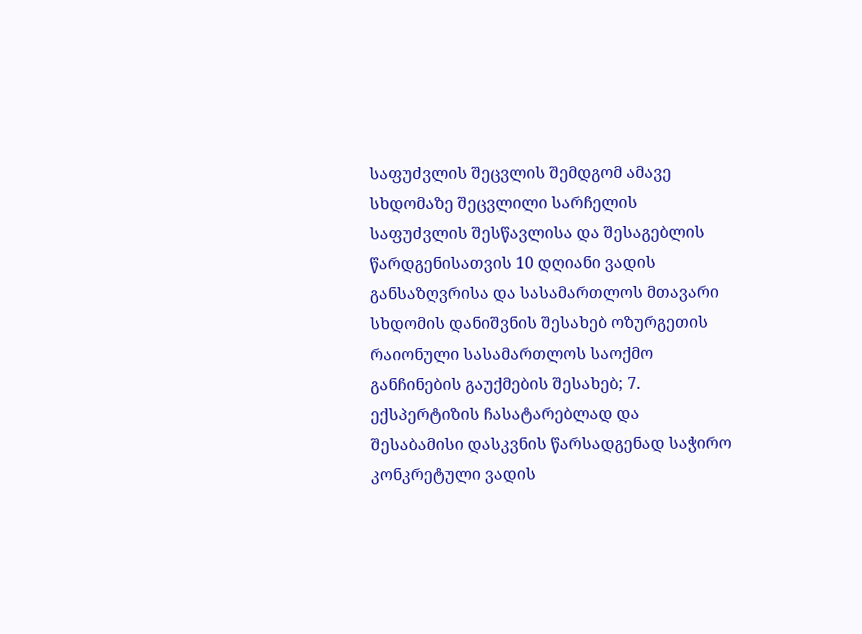საფუძვლის შეცვლის შემდგომ ამავე სხდომაზე შეცვლილი სარჩელის საფუძვლის შესწავლისა და შესაგებლის წარდგენისათვის 10 დღიანი ვადის განსაზღვრისა და სასამართლოს მთავარი სხდომის დანიშვნის შესახებ ოზურგეთის რაიონული სასამართლოს საოქმო განჩინების გაუქმების შესახებ; 7. ექსპერტიზის ჩასატარებლად და შესაბამისი დასკვნის წარსადგენად საჭირო კონკრეტული ვადის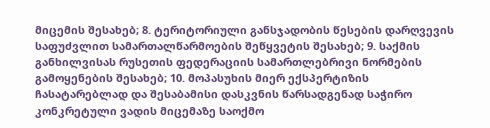მიცემის შესახებ; 8. ტერიტორიული განსჯადობის წესების დარღვევის საფუძვლით სამართალწარმოების შეწყვეტის შესახებ; 9. საქმის განხილვისას რუსეთის ფედერაციის სამართლებრივი ნორმების გამოყენების შესახებ; 10. მოპასუხის მიერ ექსპერტიზის ჩასატარებლად და შესაბამისი დასკვნის წარსადგენად საჭირო კონკრეტული ვადის მიცემაზე საოქმო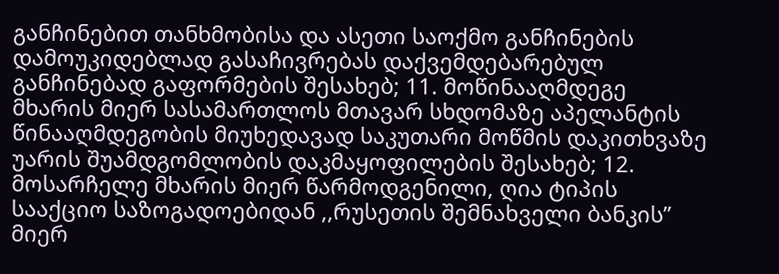განჩინებით თანხმობისა და ასეთი საოქმო განჩინების დამოუკიდებლად გასაჩივრებას დაქვემდებარებულ განჩინებად გაფორმების შესახებ; 11. მოწინააღმდეგე მხარის მიერ სასამართლოს მთავარ სხდომაზე აპელანტის წინააღმდეგობის მიუხედავად საკუთარი მოწმის დაკითხვაზე უარის შუამდგომლობის დაკმაყოფილების შესახებ; 12. მოსარჩელე მხარის მიერ წარმოდგენილი, ღია ტიპის სააქციო საზოგადოებიდან ,,რუსეთის შემნახველი ბანკის” მიერ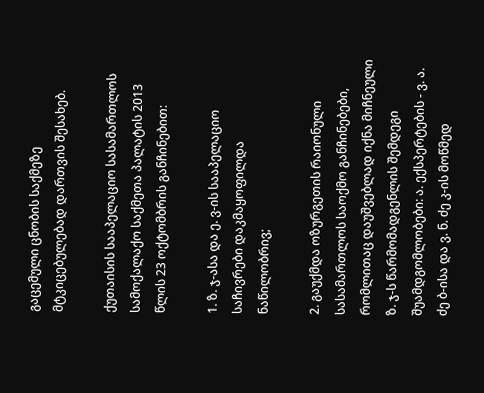გაცემული ცნობის საქმეზე მტკიცებულებად დართვის შესახებ.

ქუთაისის სააპელაციო სასამართლოს სამოქალაქო საქმეთა პალატის 2013 წლის 23 ოქტომბრის განჩინებით:

1. ზ. ჯ-ასა და ე. ვ-ის სააპელაციო საჩივრები დაკმაყოფილდა ნაწილობრივ;

2. გაუქმდა ოზურგეთის რაიონული სასამართლოს საოქმო განჩინებები, რომლითაც დაუშვებლად იქნა მიჩნეული ზ. ჯ-ს წარმომადგენლის შემდეგი შუამდგომლობები: ა. ექსპერტების - ვ. ა. ძე ბ-ისა და ვ. ნ. ძე კ-ის მოწმედ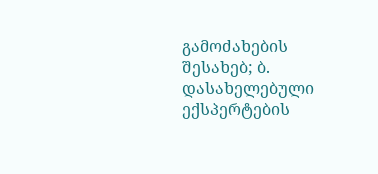გამოძახების შესახებ; ბ. დასახელებული ექსპერტების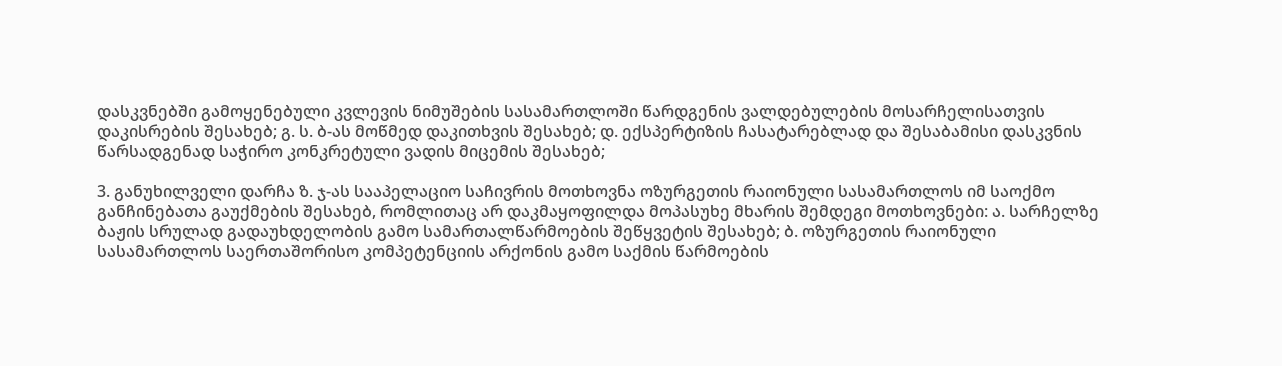დასკვნებში გამოყენებული კვლევის ნიმუშების სასამართლოში წარდგენის ვალდებულების მოსარჩელისათვის დაკისრების შესახებ; გ. ს. ბ-ას მოწმედ დაკითხვის შესახებ; დ. ექსპერტიზის ჩასატარებლად და შესაბამისი დასკვნის წარსადგენად საჭირო კონკრეტული ვადის მიცემის შესახებ;

3. განუხილველი დარჩა ზ. ჯ-ას სააპელაციო საჩივრის მოთხოვნა ოზურგეთის რაიონული სასამართლოს იმ საოქმო განჩინებათა გაუქმების შესახებ, რომლითაც არ დაკმაყოფილდა მოპასუხე მხარის შემდეგი მოთხოვნები: ა. სარჩელზე ბაჟის სრულად გადაუხდელობის გამო სამართალწარმოების შეწყვეტის შესახებ; ბ. ოზურგეთის რაიონული სასამართლოს საერთაშორისო კომპეტენციის არქონის გამო საქმის წარმოების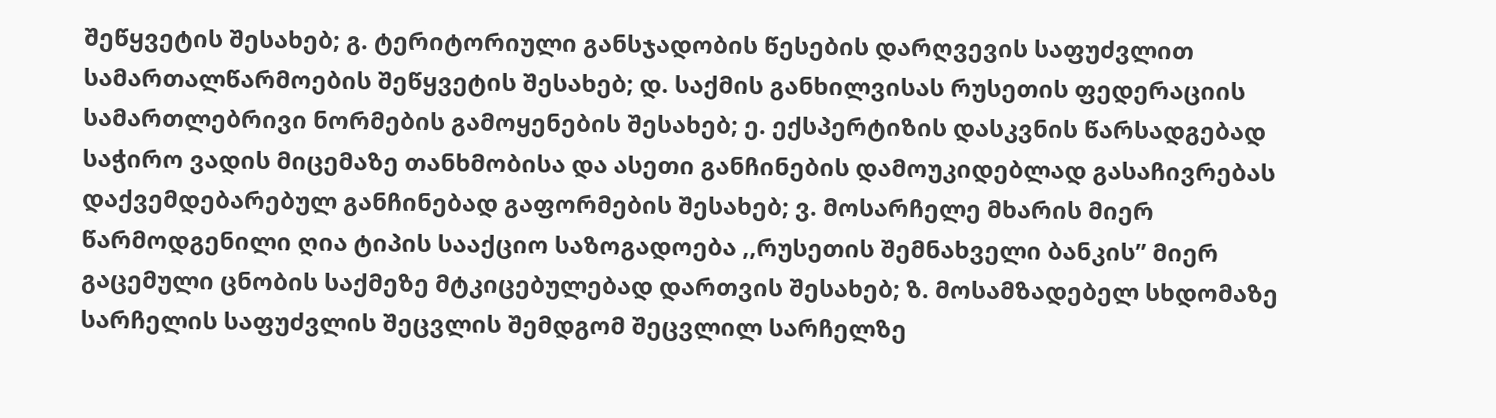შეწყვეტის შესახებ; გ. ტერიტორიული განსჯადობის წესების დარღვევის საფუძვლით სამართალწარმოების შეწყვეტის შესახებ; დ. საქმის განხილვისას რუსეთის ფედერაციის სამართლებრივი ნორმების გამოყენების შესახებ; ე. ექსპერტიზის დასკვნის წარსადგებად საჭირო ვადის მიცემაზე თანხმობისა და ასეთი განჩინების დამოუკიდებლად გასაჩივრებას დაქვემდებარებულ განჩინებად გაფორმების შესახებ; ვ. მოსარჩელე მხარის მიერ წარმოდგენილი ღია ტიპის სააქციო საზოგადოება ,,რუსეთის შემნახველი ბანკის” მიერ გაცემული ცნობის საქმეზე მტკიცებულებად დართვის შესახებ; ზ. მოსამზადებელ სხდომაზე სარჩელის საფუძვლის შეცვლის შემდგომ შეცვლილ სარჩელზე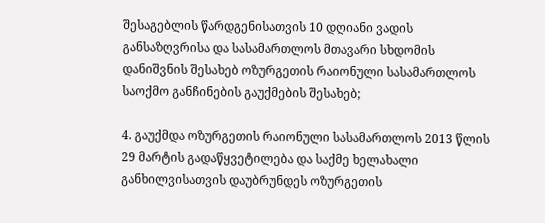შესაგებლის წარდგენისათვის 10 დღიანი ვადის განსაზღვრისა და სასამართლოს მთავარი სხდომის დანიშვნის შესახებ ოზურგეთის რაიონული სასამართლოს საოქმო განჩინების გაუქმების შესახებ;

4. გაუქმდა ოზურგეთის რაიონული სასამართლოს 2013 წლის 29 მარტის გადაწყვეტილება და საქმე ხელახალი განხილვისათვის დაუბრუნდეს ოზურგეთის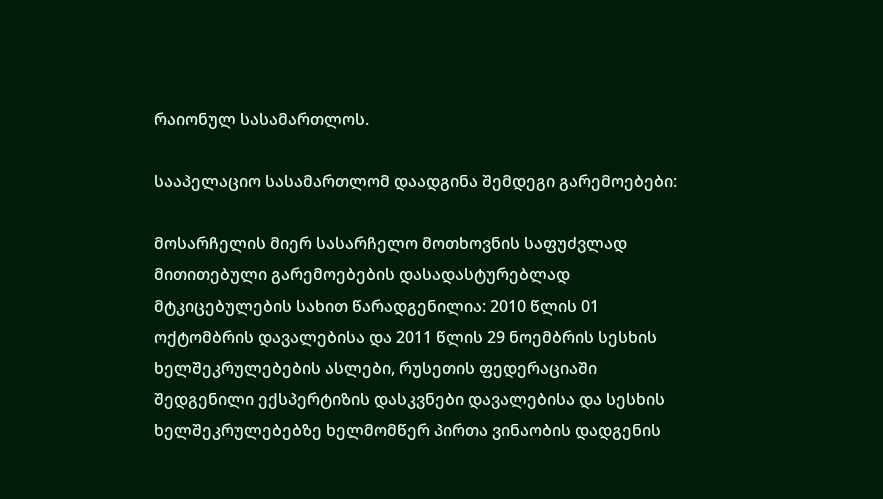რაიონულ სასამართლოს.

სააპელაციო სასამართლომ დაადგინა შემდეგი გარემოებები:

მოსარჩელის მიერ სასარჩელო მოთხოვნის საფუძვლად მითითებული გარემოებების დასადასტურებლად მტკიცებულების სახით წარადგენილია: 2010 წლის 01 ოქტომბრის დავალებისა და 2011 წლის 29 ნოემბრის სესხის ხელშეკრულებების ასლები, რუსეთის ფედერაციაში შედგენილი ექსპერტიზის დასკვნები დავალებისა და სესხის ხელშეკრულებებზე ხელმომწერ პირთა ვინაობის დადგენის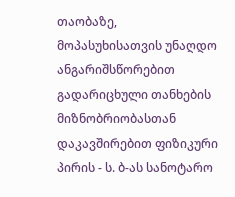თაობაზე, მოპასუხისათვის უნაღდო ანგარიშსწორებით გადარიცხული თანხების მიზნობრიობასთან დაკავშირებით ფიზიკური პირის - ს. ბ-ას სანოტარო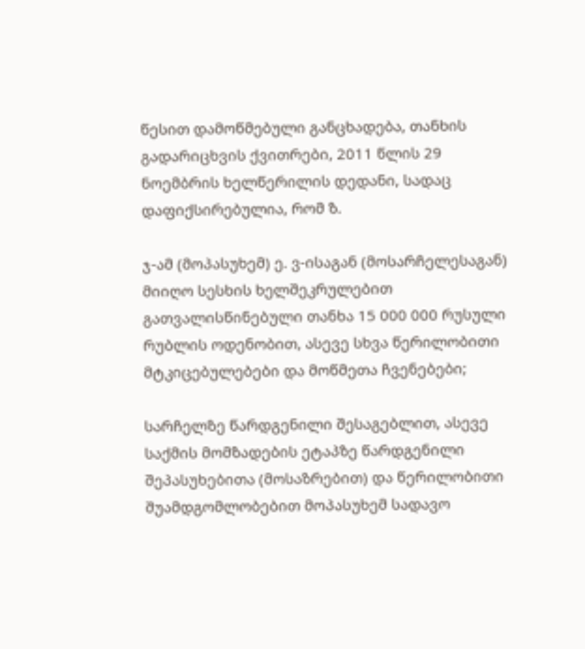წესით დამოწმებული განცხადება, თანხის გადარიცხვის ქვითრები, 2011 წლის 29 ნოემბრის ხელწერილის დედანი, სადაც დაფიქსირებულია, რომ ზ.

ჯ-ამ (მოპასუხემ) ე. ვ-ისაგან (მოსარჩელესაგან) მიიღო სესხის ხელშეკრულებით გათვალისწინებული თანხა 15 000 000 რუსული რუბლის ოდენობით, ასევე სხვა წერილობითი მტკიცებულებები და მოწმეთა ჩვენებები;

სარჩელზე წარდგენილი შესაგებლით, ასევე საქმის მომზადების ეტაპზე წარდგენილი შეპასუხებითა (მოსაზრებით) და წერილობითი შუამდგომლობებით მოპასუხემ სადავო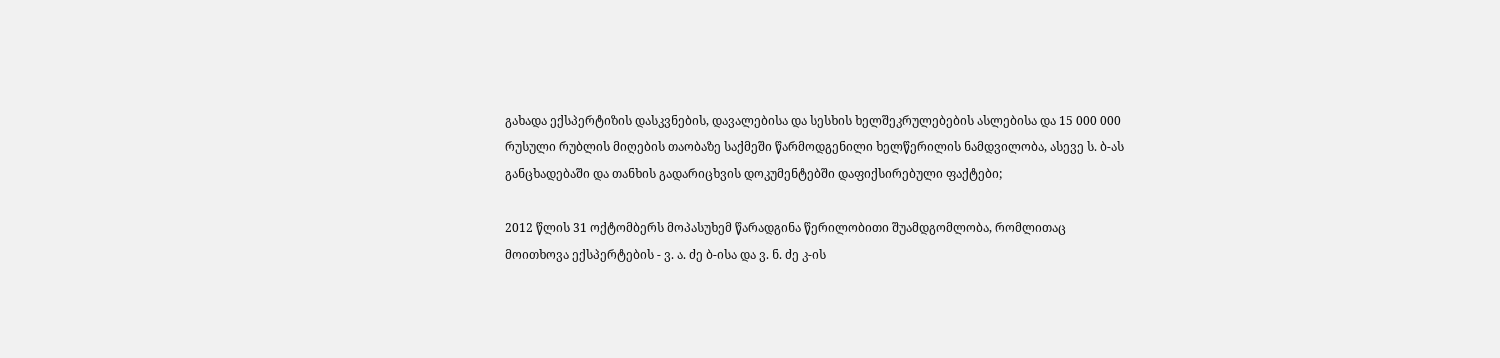გახადა ექსპერტიზის დასკვნების, დავალებისა და სესხის ხელშეკრულებების ასლებისა და 15 000 000 რუსული რუბლის მიღების თაობაზე საქმეში წარმოდგენილი ხელწერილის ნამდვილობა, ასევე ს. ბ-ას განცხადებაში და თანხის გადარიცხვის დოკუმენტებში დაფიქსირებული ფაქტები;

2012 წლის 31 ოქტომბერს მოპასუხემ წარადგინა წერილობითი შუამდგომლობა, რომლითაც მოითხოვა ექსპერტების - ვ. ა. ძე ბ-ისა და ვ. ნ. ძე კ-ის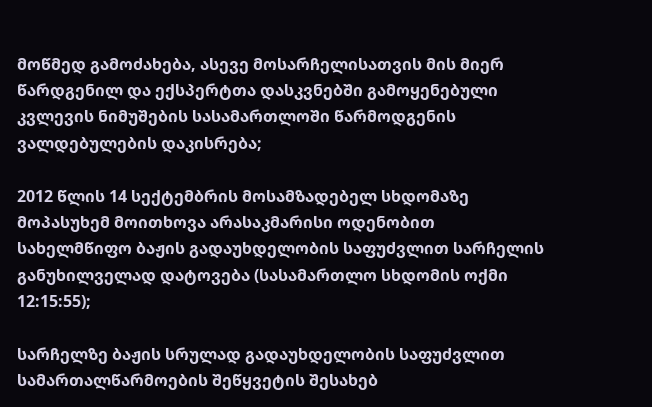მოწმედ გამოძახება, ასევე მოსარჩელისათვის მის მიერ წარდგენილ და ექსპერტთა დასკვნებში გამოყენებული კვლევის ნიმუშების სასამართლოში წარმოდგენის ვალდებულების დაკისრება;

2012 წლის 14 სექტემბრის მოსამზადებელ სხდომაზე მოპასუხემ მოითხოვა არასაკმარისი ოდენობით სახელმწიფო ბაჟის გადაუხდელობის საფუძვლით სარჩელის განუხილველად დატოვება (სასამართლო სხდომის ოქმი 12:15:55);

სარჩელზე ბაჟის სრულად გადაუხდელობის საფუძვლით სამართალწარმოების შეწყვეტის შესახებ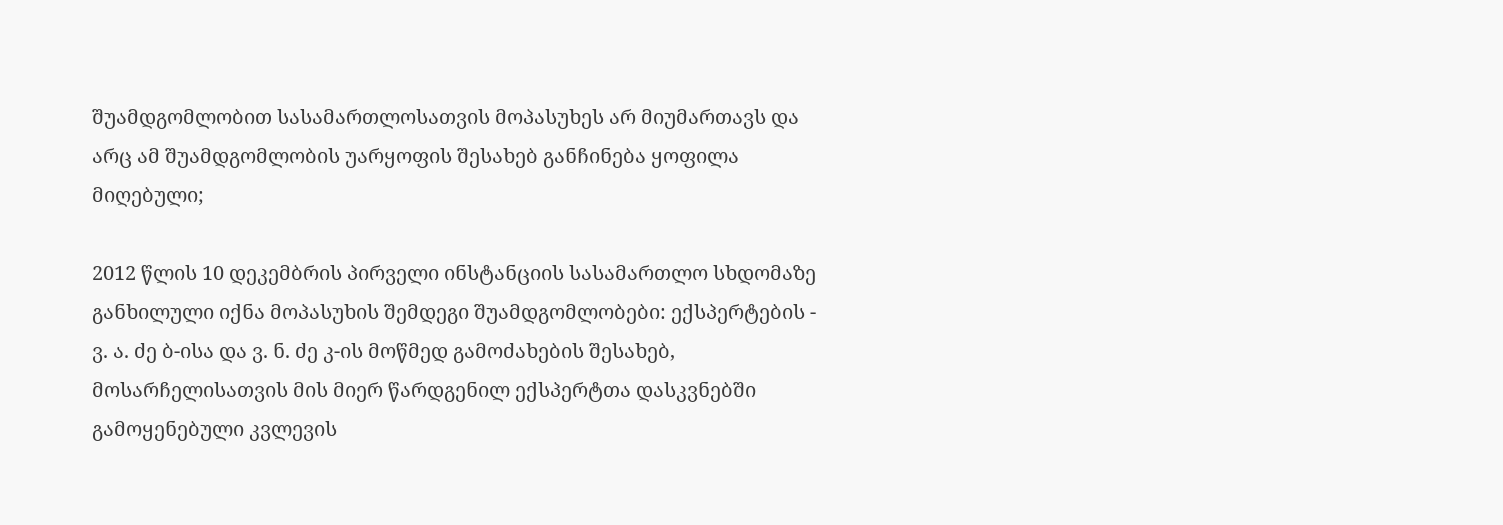შუამდგომლობით სასამართლოსათვის მოპასუხეს არ მიუმართავს და არც ამ შუამდგომლობის უარყოფის შესახებ განჩინება ყოფილა მიღებული;

2012 წლის 10 დეკემბრის პირველი ინსტანციის სასამართლო სხდომაზე განხილული იქნა მოპასუხის შემდეგი შუამდგომლობები: ექსპერტების - ვ. ა. ძე ბ-ისა და ვ. ნ. ძე კ-ის მოწმედ გამოძახების შესახებ, მოსარჩელისათვის მის მიერ წარდგენილ ექსპერტთა დასკვნებში გამოყენებული კვლევის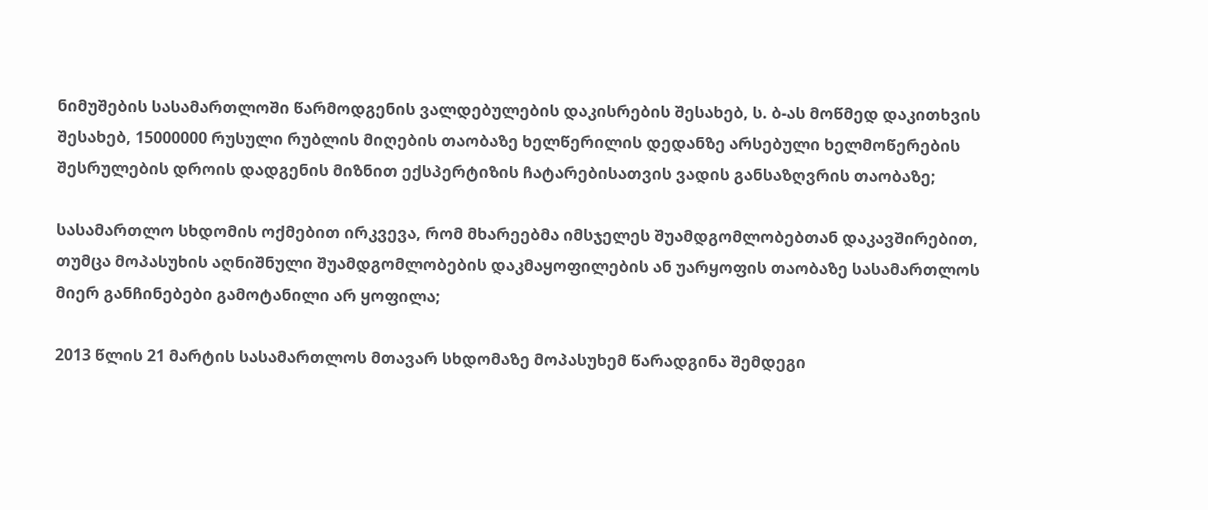ნიმუშების სასამართლოში წარმოდგენის ვალდებულების დაკისრების შესახებ, ს. ბ-ას მოწმედ დაკითხვის შესახებ, 15000000 რუსული რუბლის მიღების თაობაზე ხელწერილის დედანზე არსებული ხელმოწერების შესრულების დროის დადგენის მიზნით ექსპერტიზის ჩატარებისათვის ვადის განსაზღვრის თაობაზე;

სასამართლო სხდომის ოქმებით ირკვევა, რომ მხარეებმა იმსჯელეს შუამდგომლობებთან დაკავშირებით, თუმცა მოპასუხის აღნიშნული შუამდგომლობების დაკმაყოფილების ან უარყოფის თაობაზე სასამართლოს მიერ განჩინებები გამოტანილი არ ყოფილა;

2013 წლის 21 მარტის სასამართლოს მთავარ სხდომაზე მოპასუხემ წარადგინა შემდეგი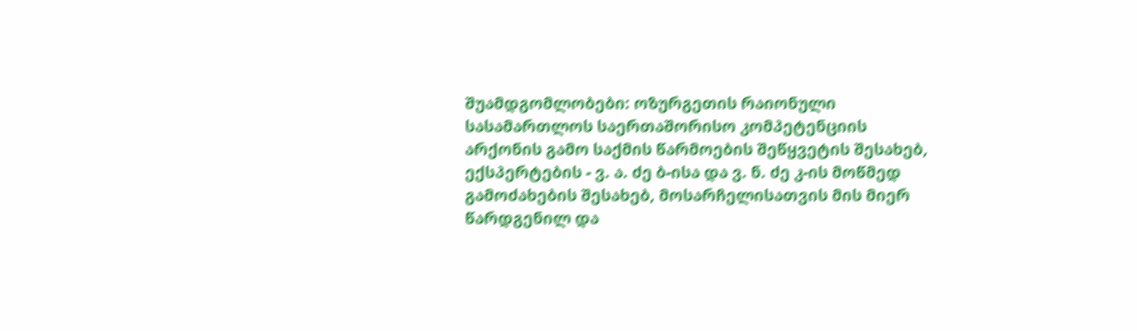შუამდგომლობები: ოზურგეთის რაიონული სასამართლოს საერთაშორისო კომპეტენციის არქონის გამო საქმის წარმოების შეწყვეტის შესახებ, ექსპერტების - ვ. ა. ძე ბ-ისა და ვ. ნ. ძე კ-ის მოწმედ გამოძახების შესახებ, მოსარჩელისათვის მის მიერ წარდგენილ და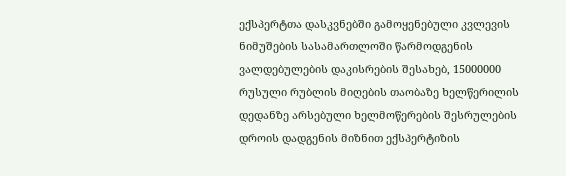ექსპერტთა დასკვნებში გამოყენებული კვლევის ნიმუშების სასამართლოში წარმოდგენის ვალდებულების დაკისრების შესახებ, 15000000 რუსული რუბლის მიღების თაობაზე ხელწერილის დედანზე არსებული ხელმოწერების შესრულების დროის დადგენის მიზნით ექსპერტიზის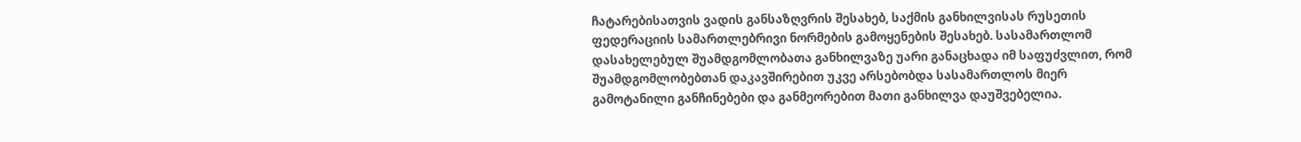ჩატარებისათვის ვადის განსაზღვრის შესახებ, საქმის განხილვისას რუსეთის ფედერაციის სამართლებრივი ნორმების გამოყენების შესახებ. სასამართლომ დასახელებულ შუამდგომლობათა განხილვაზე უარი განაცხადა იმ საფუძვლით, რომ შუამდგომლობებთან დაკავშირებით უკვე არსებობდა სასამართლოს მიერ გამოტანილი განჩინებები და განმეორებით მათი განხილვა დაუშვებელია.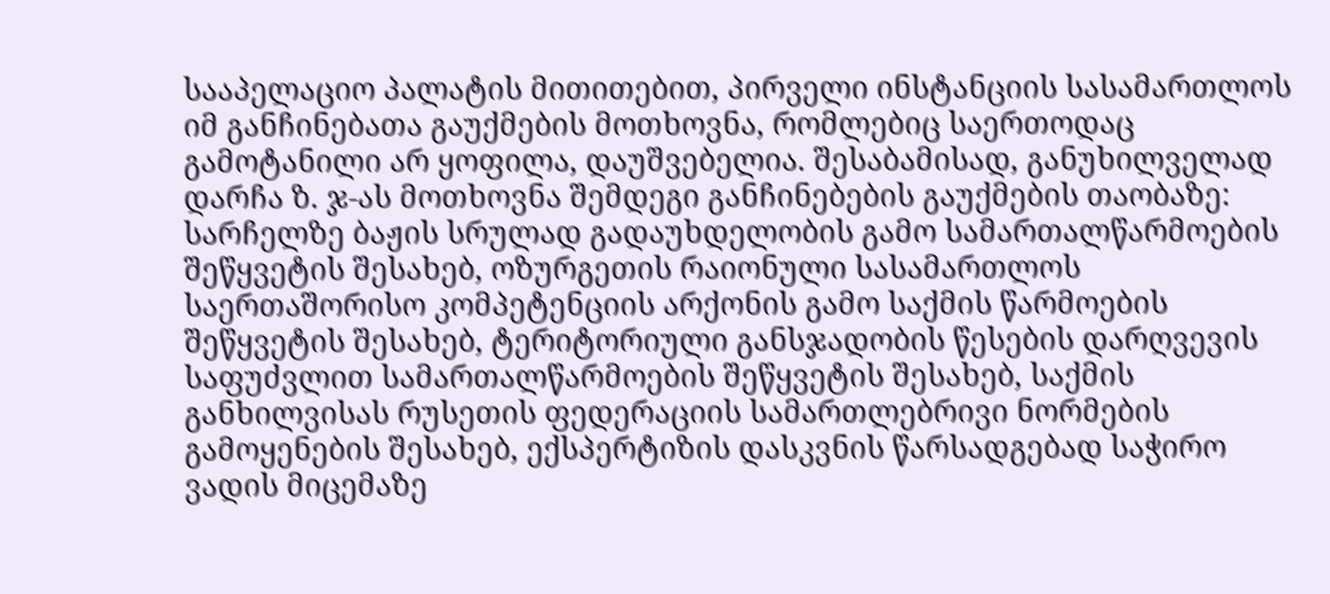სააპელაციო პალატის მითითებით, პირველი ინსტანციის სასამართლოს იმ განჩინებათა გაუქმების მოთხოვნა, რომლებიც საერთოდაც გამოტანილი არ ყოფილა, დაუშვებელია. შესაბამისად, განუხილველად დარჩა ზ. ჯ-ას მოთხოვნა შემდეგი განჩინებების გაუქმების თაობაზე: სარჩელზე ბაჟის სრულად გადაუხდელობის გამო სამართალწარმოების შეწყვეტის შესახებ, ოზურგეთის რაიონული სასამართლოს საერთაშორისო კომპეტენციის არქონის გამო საქმის წარმოების შეწყვეტის შესახებ, ტერიტორიული განსჯადობის წესების დარღვევის საფუძვლით სამართალწარმოების შეწყვეტის შესახებ, საქმის განხილვისას რუსეთის ფედერაციის სამართლებრივი ნორმების გამოყენების შესახებ, ექსპერტიზის დასკვნის წარსადგებად საჭირო ვადის მიცემაზე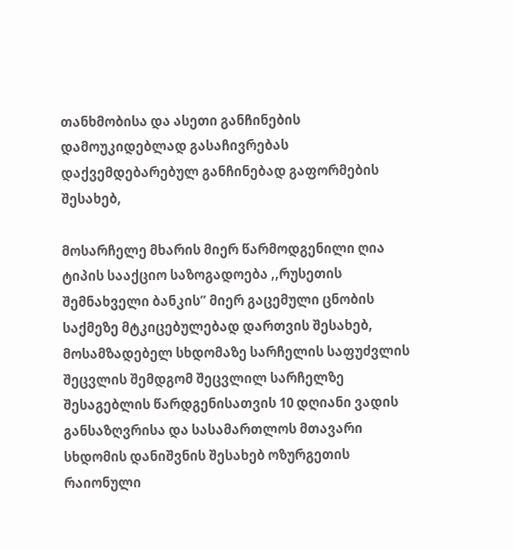თანხმობისა და ასეთი განჩინების დამოუკიდებლად გასაჩივრებას დაქვემდებარებულ განჩინებად გაფორმების შესახებ,

მოსარჩელე მხარის მიერ წარმოდგენილი ღია ტიპის სააქციო საზოგადოება ,,რუსეთის შემნახველი ბანკის” მიერ გაცემული ცნობის საქმეზე მტკიცებულებად დართვის შესახებ, მოსამზადებელ სხდომაზე სარჩელის საფუძვლის შეცვლის შემდგომ შეცვლილ სარჩელზე შესაგებლის წარდგენისათვის 10 დღიანი ვადის განსაზღვრისა და სასამართლოს მთავარი სხდომის დანიშვნის შესახებ ოზურგეთის რაიონული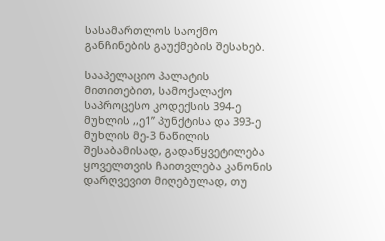სასამართლოს საოქმო განჩინების გაუქმების შესახებ.

სააპელაციო პალატის მითითებით, სამოქალაქო საპროცესო კოდექსის 394-ე მუხლის ,,ე1” პუნქტისა და 393-ე მუხლის მე-3 ნაწილის შესაბამისად, გადაწყვეტილება ყოველთვის ჩაითვლება კანონის დარღვევით მიღებულად, თუ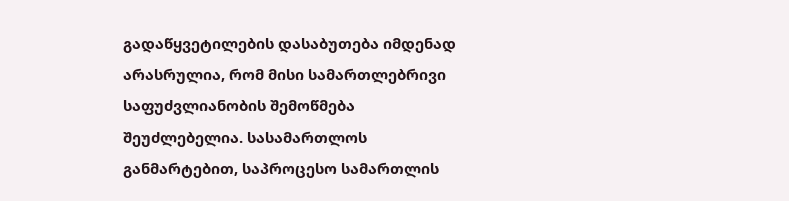გადაწყვეტილების დასაბუთება იმდენად არასრულია, რომ მისი სამართლებრივი საფუძვლიანობის შემოწმება შეუძლებელია. სასამართლოს განმარტებით, საპროცესო სამართლის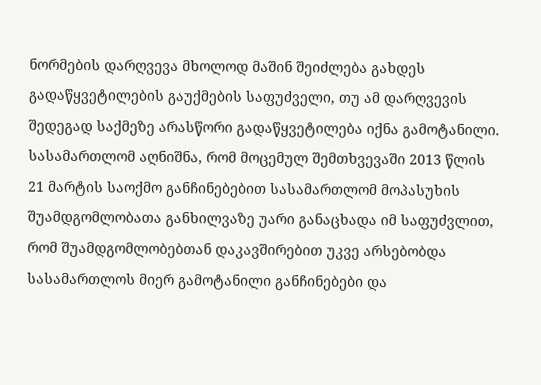ნორმების დარღვევა მხოლოდ მაშინ შეიძლება გახდეს გადაწყვეტილების გაუქმების საფუძველი, თუ ამ დარღვევის შედეგად საქმეზე არასწორი გადაწყვეტილება იქნა გამოტანილი. სასამართლომ აღნიშნა, რომ მოცემულ შემთხვევაში 2013 წლის 21 მარტის საოქმო განჩინებებით სასამართლომ მოპასუხის შუამდგომლობათა განხილვაზე უარი განაცხადა იმ საფუძვლით, რომ შუამდგომლობებთან დაკავშირებით უკვე არსებობდა სასამართლოს მიერ გამოტანილი განჩინებები და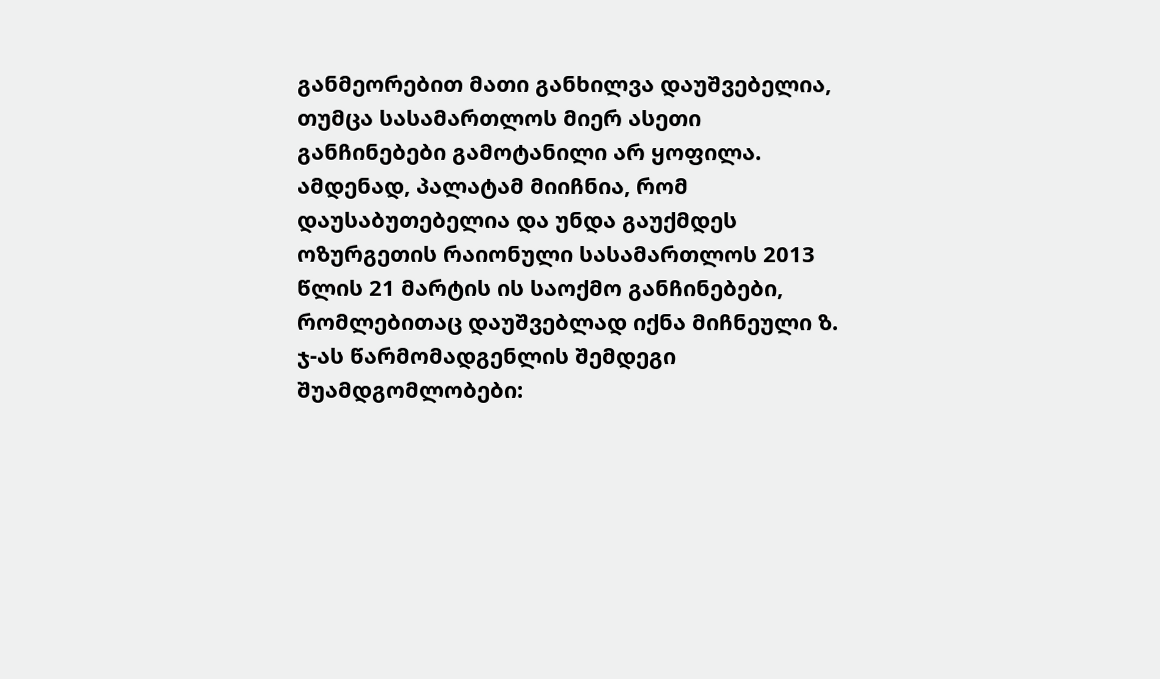განმეორებით მათი განხილვა დაუშვებელია, თუმცა სასამართლოს მიერ ასეთი განჩინებები გამოტანილი არ ყოფილა. ამდენად, პალატამ მიიჩნია, რომ დაუსაბუთებელია და უნდა გაუქმდეს ოზურგეთის რაიონული სასამართლოს 2013 წლის 21 მარტის ის საოქმო განჩინებები, რომლებითაც დაუშვებლად იქნა მიჩნეული ზ. ჯ-ას წარმომადგენლის შემდეგი შუამდგომლობები: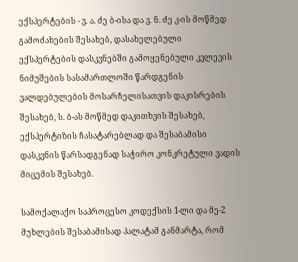ექსპერტების - ვ. ა. ძე ბ-ისა და ვ. ნ. ძე კ-ის მოწმედ გამოძახების შესახებ, დასახელებული ექსპერტების დასკვნებში გამოყენებული კვლევის ნიმუშების სასამართლოში წარდგენის ვალდებულების მოსარჩელისათვის დაკისრების შესახებ, ს. ბ-ას მოწმედ დაკითხვის შესახებ, ექსპერტიზის ჩასატარებლად და შესაბამისი დასკვნის წარსადგენად საჭირო კონკრეტული ვადის მიცემის შესახებ.

სამოქალაქო საპროცესო კოდექსის 1-ლი და მე-2 მუხლების შესაბამისად პალატამ განმარტა, რომ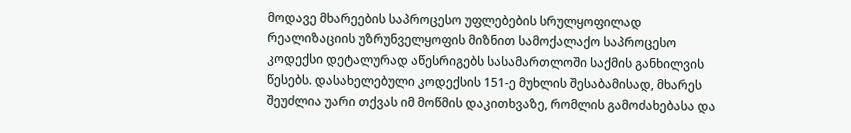მოდავე მხარეების საპროცესო უფლებების სრულყოფილად რეალიზაციის უზრუნველყოფის მიზნით სამოქალაქო საპროცესო კოდექსი დეტალურად აწესრიგებს სასამართლოში საქმის განხილვის წესებს. დასახელებული კოდექსის 151-ე მუხლის შესაბამისად, მხარეს შეუძლია უარი თქვას იმ მოწმის დაკითხვაზე, რომლის გამოძახებასა და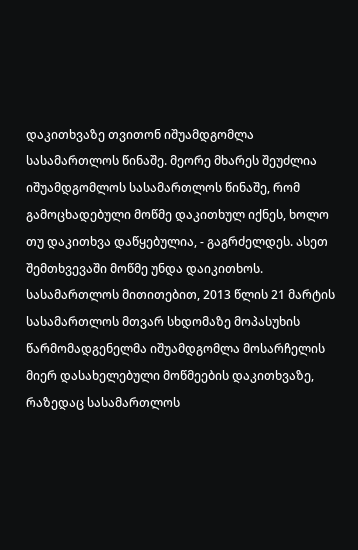დაკითხვაზე თვითონ იშუამდგომლა სასამართლოს წინაშე. მეორე მხარეს შეუძლია იშუამდგომლოს სასამართლოს წინაშე, რომ გამოცხადებული მოწმე დაკითხულ იქნეს, ხოლო თუ დაკითხვა დაწყებულია, - გაგრძელდეს. ასეთ შემთხვევაში მოწმე უნდა დაიკითხოს. სასამართლოს მითითებით, 2013 წლის 21 მარტის სასამართლოს მთვარ სხდომაზე მოპასუხის წარმომადგენელმა იშუამდგომლა მოსარჩელის მიერ დასახელებული მოწმეების დაკითხვაზე, რაზედაც სასამართლოს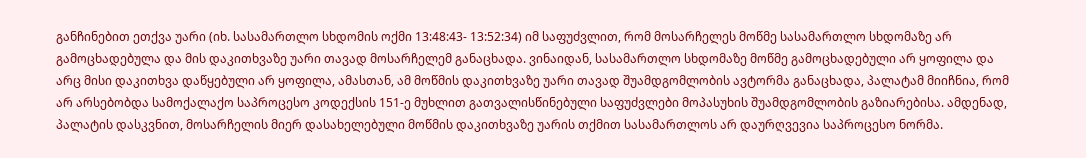განჩინებით ეთქვა უარი (იხ. სასამართლო სხდომის ოქმი 13:48:43- 13:52:34) იმ საფუძვლით, რომ მოსარჩელეს მოწმე სასამართლო სხდომაზე არ გამოცხადებულა და მის დაკითხვაზე უარი თავად მოსარჩელემ განაცხადა. ვინაიდან, სასამართლო სხდომაზე მოწმე გამოცხადებული არ ყოფილა და არც მისი დაკითხვა დაწყებული არ ყოფილა, ამასთან, ამ მოწმის დაკითხვაზე უარი თავად შუამდგომლობის ავტორმა განაცხადა, პალატამ მიიჩნია, რომ არ არსებობდა სამოქალაქო საპროცესო კოდექსის 151-ე მუხლით გათვალისწინებული საფუძვლები მოპასუხის შუამდგომლობის გაზიარებისა. ამდენად, პალატის დასკვნით, მოსარჩელის მიერ დასახელებული მოწმის დაკითხვაზე უარის თქმით სასამართლოს არ დაურღვევია საპროცესო ნორმა.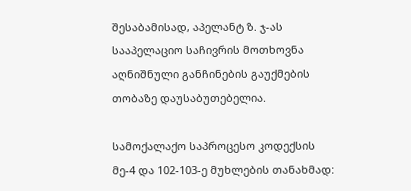შესაბამისად, აპელანტ ზ. ჯ-ას სააპელაციო საჩივრის მოთხოვნა აღნიშნული განჩინების გაუქმების თობაზე დაუსაბუთებელია.

სამოქალაქო საპროცესო კოდექსის მე-4 და 102-103-ე მუხლების თანახმად: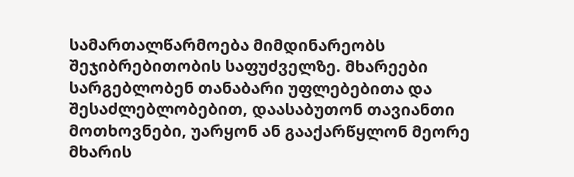სამართალწარმოება მიმდინარეობს შეჯიბრებითობის საფუძველზე. მხარეები სარგებლობენ თანაბარი უფლებებითა და შესაძლებლობებით, დაასაბუთონ თავიანთი მოთხოვნები, უარყონ ან გააქარწყლონ მეორე მხარის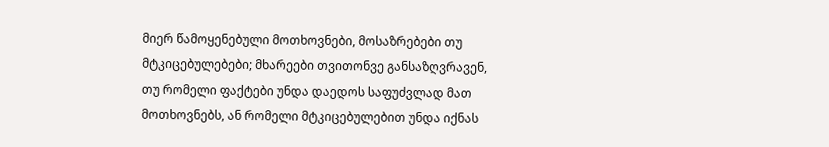მიერ წამოყენებული მოთხოვნები, მოსაზრებები თუ მტკიცებულებები; მხარეები თვითონვე განსაზღვრავენ, თუ რომელი ფაქტები უნდა დაედოს საფუძვლად მათ მოთხოვნებს, ან რომელი მტკიცებულებით უნდა იქნას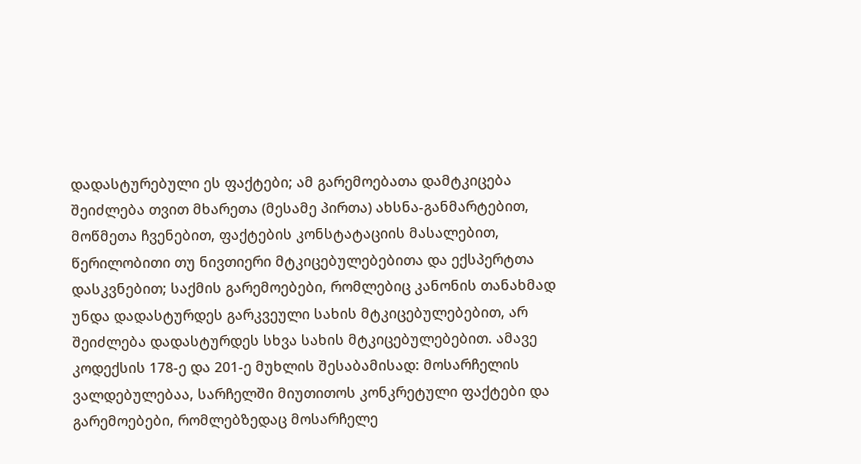დადასტურებული ეს ფაქტები; ამ გარემოებათა დამტკიცება შეიძლება თვით მხარეთა (მესამე პირთა) ახსნა-განმარტებით, მოწმეთა ჩვენებით, ფაქტების კონსტატაციის მასალებით, წერილობითი თუ ნივთიერი მტკიცებულებებითა და ექსპერტთა დასკვნებით; საქმის გარემოებები, რომლებიც კანონის თანახმად უნდა დადასტურდეს გარკვეული სახის მტკიცებულებებით, არ შეიძლება დადასტურდეს სხვა სახის მტკიცებულებებით. ამავე კოდექსის 178-ე და 201-ე მუხლის შესაბამისად: მოსარჩელის ვალდებულებაა, სარჩელში მიუთითოს კონკრეტული ფაქტები და გარემოებები, რომლებზედაც მოსარჩელე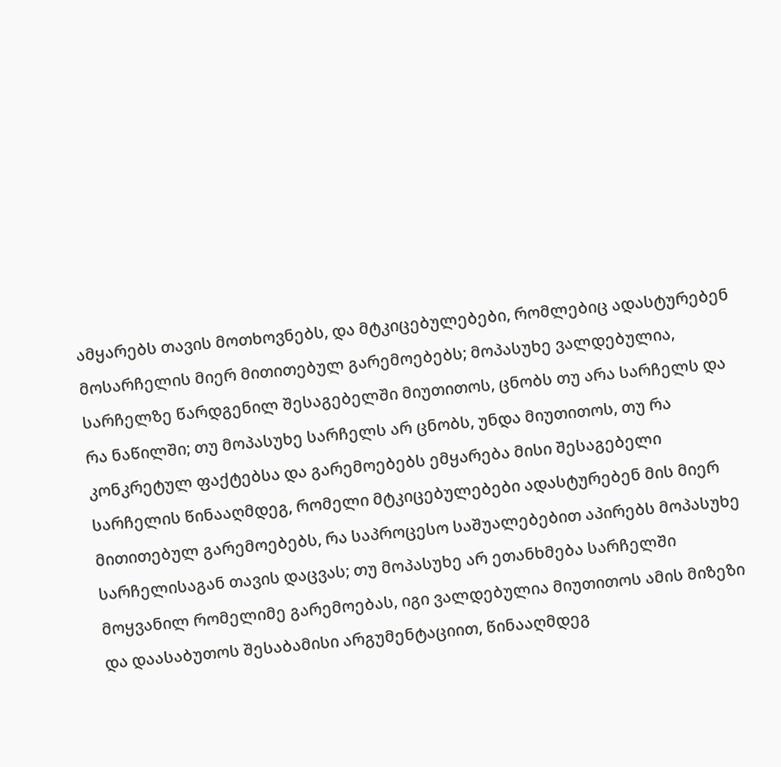ამყარებს თავის მოთხოვნებს, და მტკიცებულებები, რომლებიც ადასტურებენ მოსარჩელის მიერ მითითებულ გარემოებებს; მოპასუხე ვალდებულია, სარჩელზე წარდგენილ შესაგებელში მიუთითოს, ცნობს თუ არა სარჩელს და რა ნაწილში; თუ მოპასუხე სარჩელს არ ცნობს, უნდა მიუთითოს, თუ რა კონკრეტულ ფაქტებსა და გარემოებებს ემყარება მისი შესაგებელი სარჩელის წინააღმდეგ, რომელი მტკიცებულებები ადასტურებენ მის მიერ მითითებულ გარემოებებს, რა საპროცესო საშუალებებით აპირებს მოპასუხე სარჩელისაგან თავის დაცვას; თუ მოპასუხე არ ეთანხმება სარჩელში მოყვანილ რომელიმე გარემოებას, იგი ვალდებულია მიუთითოს ამის მიზეზი და დაასაბუთოს შესაბამისი არგუმენტაციით, წინააღმდეგ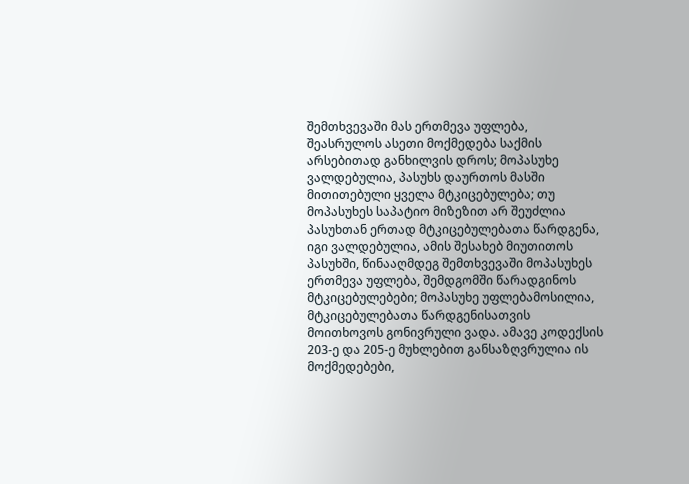შემთხვევაში მას ერთმევა უფლება, შეასრულოს ასეთი მოქმედება საქმის არსებითად განხილვის დროს; მოპასუხე ვალდებულია, პასუხს დაურთოს მასში მითითებული ყველა მტკიცებულება; თუ მოპასუხეს საპატიო მიზეზით არ შეუძლია პასუხთან ერთად მტკიცებულებათა წარდგენა, იგი ვალდებულია, ამის შესახებ მიუთითოს პასუხში, წინააღმდეგ შემთხვევაში მოპასუხეს ერთმევა უფლება, შემდგომში წარადგინოს მტკიცებულებები; მოპასუხე უფლებამოსილია, მტკიცებულებათა წარდგენისათვის მოითხოვოს გონივრული ვადა. ამავე კოდექსის 203-ე და 205-ე მუხლებით განსაზღვრულია ის მოქმედებები,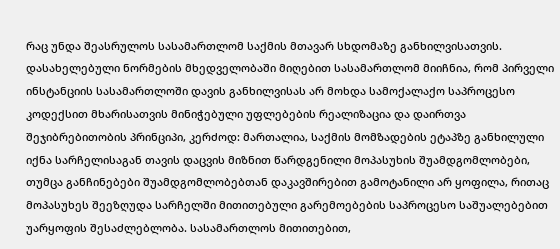რაც უნდა შეასრულოს სასამართლომ საქმის მთავარ სხდომაზე განხილვისათვის. დასახელებული ნორმების მხედველობაში მიღებით სასამართლომ მიიჩნია, რომ პირველი ინსტანციის სასამართლოში დავის განხილვისას არ მოხდა სამოქალაქო საპროცესო კოდექსით მხარისათვის მინიჭებული უფლებების რეალიზაცია და დაირთვა შეჯიბრებითობის პრინციპი, კერძოდ: მართალია, საქმის მომზადების ეტაპზე განხილული იქნა სარჩელისაგან თავის დაცვის მიზნით წარდგენილი მოპასუხის შუამდგომლობები, თუმცა განჩინებები შუამდგომლობებთან დაკავშირებით გამოტანილი არ ყოფილა, რითაც მოპასუხეს შეეზღუდა სარჩელში მითითებული გარემოებების საპროცესო საშუალებებით უარყოფის შესაძლებლობა. სასამართლოს მითითებით,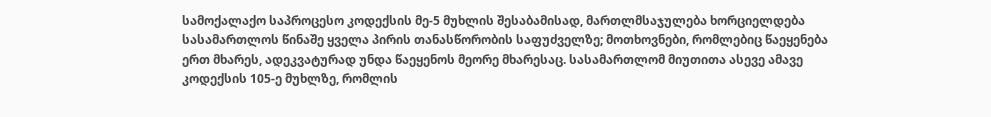სამოქალაქო საპროცესო კოდექსის მე-5 მუხლის შესაბამისად, მართლმსაჯულება ხორციელდება სასამართლოს წინაშე ყველა პირის თანასწორობის საფუძველზე; მოთხოვნები, რომლებიც წაეყენება ერთ მხარეს, ადეკვატურად უნდა წაეყენოს მეორე მხარესაც. სასამართლომ მიუთითა ასევე ამავე კოდექსის 105-ე მუხლზე, რომლის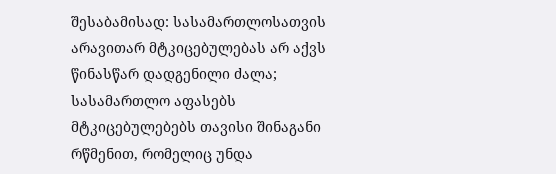შესაბამისად: სასამართლოსათვის არავითარ მტკიცებულებას არ აქვს წინასწარ დადგენილი ძალა; სასამართლო აფასებს მტკიცებულებებს თავისი შინაგანი რწმენით, რომელიც უნდა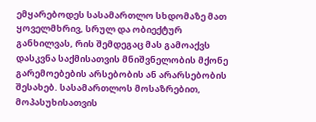ემყარებოდეს სასამართლო სხდომაზე მათ ყოველმხრივ, სრულ და ობიექტურ განხილვას, რის შემდეგაც მას გამოაქვს დასკვნა საქმისათვის მნიშვნელობის მქონე გარემოებების არსებობის ან არარსებობის შესახებ. სასამართლოს მოსაზრებით, მოპასუხისათვის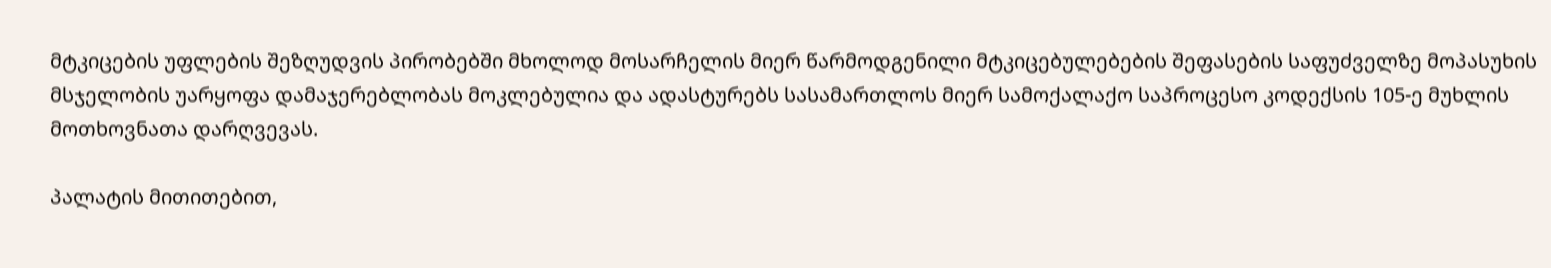მტკიცების უფლების შეზღუდვის პირობებში მხოლოდ მოსარჩელის მიერ წარმოდგენილი მტკიცებულებების შეფასების საფუძველზე მოპასუხის მსჯელობის უარყოფა დამაჯერებლობას მოკლებულია და ადასტურებს სასამართლოს მიერ სამოქალაქო საპროცესო კოდექსის 105-ე მუხლის მოთხოვნათა დარღვევას.

პალატის მითითებით,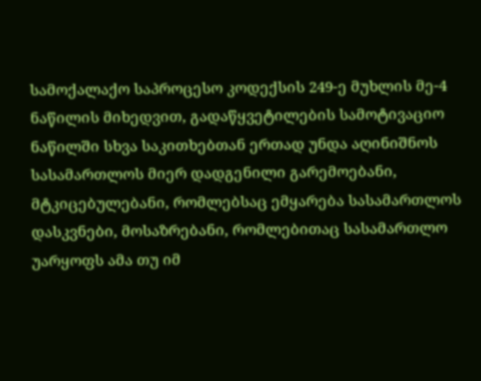სამოქალაქო საპროცესო კოდექსის 249-ე მუხლის მე-4 ნაწილის მიხედვით, გადაწყვეტილების სამოტივაციო ნაწილში სხვა საკითხებთან ერთად უნდა აღინიშნოს სასამართლოს მიერ დადგენილი გარემოებანი, მტკიცებულებანი, რომლებსაც ემყარება სასამართლოს დასკვნები, მოსაზრებანი, რომლებითაც სასამართლო უარყოფს ამა თუ იმ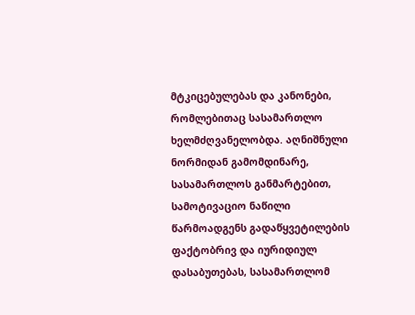მტკიცებულებას და კანონები, რომლებითაც სასამართლო ხელმძღვანელობდა. აღნიშნული ნორმიდან გამომდინარე, სასამართლოს განმარტებით, სამოტივაციო ნაწილი წარმოადგენს გადაწყვეტილების ფაქტობრივ და იურიდიულ დასაბუთებას, სასამართლომ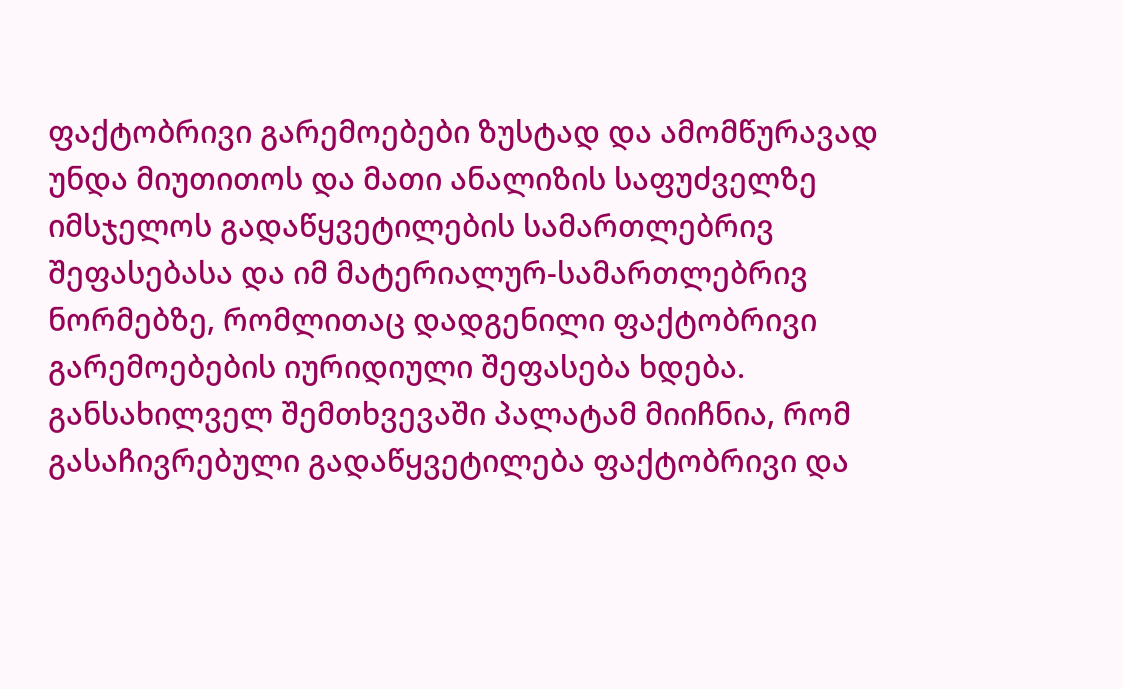ფაქტობრივი გარემოებები ზუსტად და ამომწურავად უნდა მიუთითოს და მათი ანალიზის საფუძველზე იმსჯელოს გადაწყვეტილების სამართლებრივ შეფასებასა და იმ მატერიალურ-სამართლებრივ ნორმებზე, რომლითაც დადგენილი ფაქტობრივი გარემოებების იურიდიული შეფასება ხდება. განსახილველ შემთხვევაში პალატამ მიიჩნია, რომ გასაჩივრებული გადაწყვეტილება ფაქტობრივი და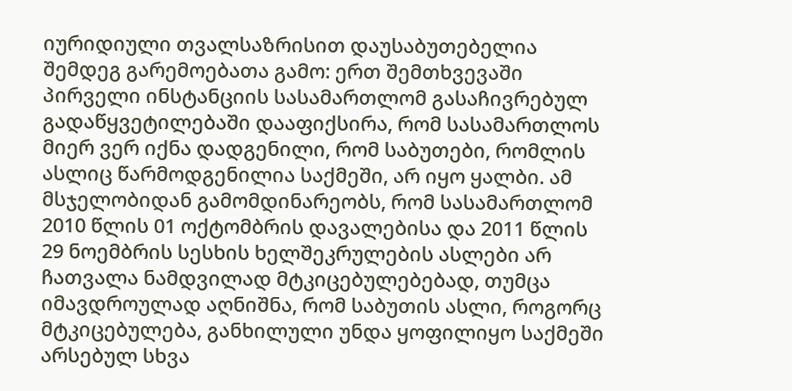იურიდიული თვალსაზრისით დაუსაბუთებელია შემდეგ გარემოებათა გამო: ერთ შემთხვევაში პირველი ინსტანციის სასამართლომ გასაჩივრებულ გადაწყვეტილებაში დააფიქსირა, რომ სასამართლოს მიერ ვერ იქნა დადგენილი, რომ საბუთები, რომლის ასლიც წარმოდგენილია საქმეში, არ იყო ყალბი. ამ მსჯელობიდან გამომდინარეობს, რომ სასამართლომ 2010 წლის 01 ოქტომბრის დავალებისა და 2011 წლის 29 ნოემბრის სესხის ხელშეკრულების ასლები არ ჩათვალა ნამდვილად მტკიცებულებებად, თუმცა იმავდროულად აღნიშნა, რომ საბუთის ასლი, როგორც მტკიცებულება, განხილული უნდა ყოფილიყო საქმეში არსებულ სხვა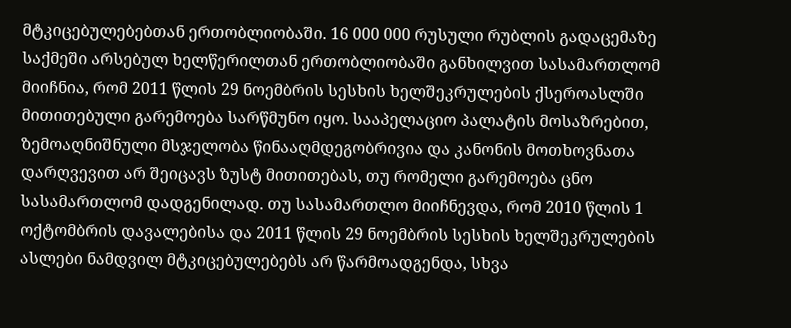მტკიცებულებებთან ერთობლიობაში. 16 000 000 რუსული რუბლის გადაცემაზე საქმეში არსებულ ხელწერილთან ერთობლიობაში განხილვით სასამართლომ მიიჩნია, რომ 2011 წლის 29 ნოემბრის სესხის ხელშეკრულების ქსეროასლში მითითებული გარემოება სარწმუნო იყო. სააპელაციო პალატის მოსაზრებით, ზემოაღნიშნული მსჯელობა წინააღმდეგობრივია და კანონის მოთხოვნათა დარღვევით არ შეიცავს ზუსტ მითითებას, თუ რომელი გარემოება ცნო სასამართლომ დადგენილად. თუ სასამართლო მიიჩნევდა, რომ 2010 წლის 1 ოქტომბრის დავალებისა და 2011 წლის 29 ნოემბრის სესხის ხელშეკრულების ასლები ნამდვილ მტკიცებულებებს არ წარმოადგენდა, სხვა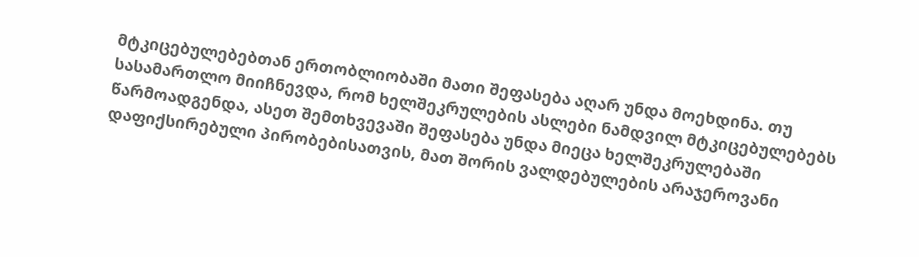მტკიცებულებებთან ერთობლიობაში მათი შეფასება აღარ უნდა მოეხდინა. თუ სასამართლო მიიჩნევდა, რომ ხელშეკრულების ასლები ნამდვილ მტკიცებულებებს წარმოადგენდა, ასეთ შემთხვევაში შეფასება უნდა მიეცა ხელშეკრულებაში დაფიქსირებული პირობებისათვის, მათ შორის ვალდებულების არაჯეროვანი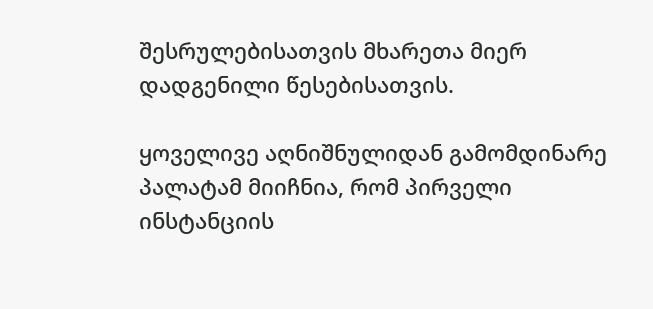შესრულებისათვის მხარეთა მიერ დადგენილი წესებისათვის.

ყოველივე აღნიშნულიდან გამომდინარე პალატამ მიიჩნია, რომ პირველი ინსტანციის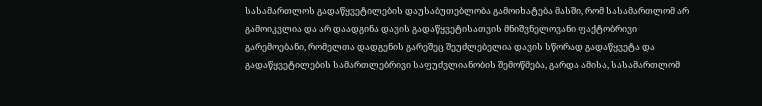სასამართლოს გადაწყვეტილების დაუსაბუთებლობა გამოიხატება მასში, რომ სასამართლომ არ გამოიკვლია და არ დაადგინა დავის გადაწყვეტისათვის მნიშვნელოვანი ფაქტობრივი გარემოებანი, რომელთა დადგენის გარეშეც შეუძლებელია დავის სწორად გადაწყვეტა და გადაწყვეტილების სამართლებრივი საფუძვლიანობის შემოწმება, გარდა ამისა, სასამართლომ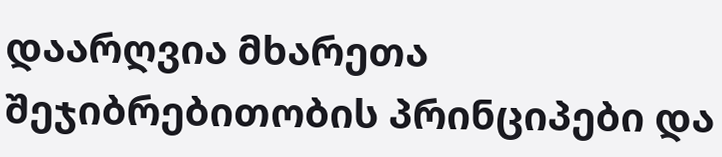დაარღვია მხარეთა შეჯიბრებითობის პრინციპები და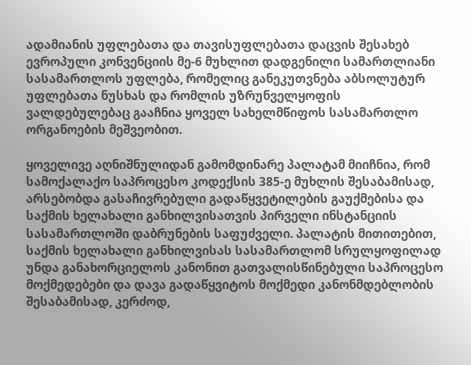ადამიანის უფლებათა და თავისუფლებათა დაცვის შესახებ ევროპული კონვენციის მე-6 მუხლით დადგენილი სამართლიანი სასამართლოს უფლება, რომელიც განეკუთვნება აბსოლუტურ უფლებათა ნუსხას და რომლის უზრუნველყოფის ვალდებულებაც გააჩნია ყოველ სახელმწიფოს სასამართლო ორგანოების მეშვეობით.

ყოველივე აღნიშნულიდან გამომდინარე პალატამ მიიჩნია, რომ სამოქალაქო საპროცესო კოდექსის 385-ე მუხლის შესაბამისად, არსებობდა გასაჩივრებული გადაწყვეტილების გაუქმებისა და საქმის ხელახალი განხილვისათვის პირველი ინსტანციის სასამართლოში დაბრუნების საფუძველი. პალატის მითითებით, საქმის ხელახალი განხილვისას სასამართლომ სრულყოფილად უნდა განახორციელოს კანონით გათვალისწინებული საპროცესო მოქმედებები და დავა გადაწყვიტოს მოქმედი კანონმდებლობის შესაბამისად, კერძოდ,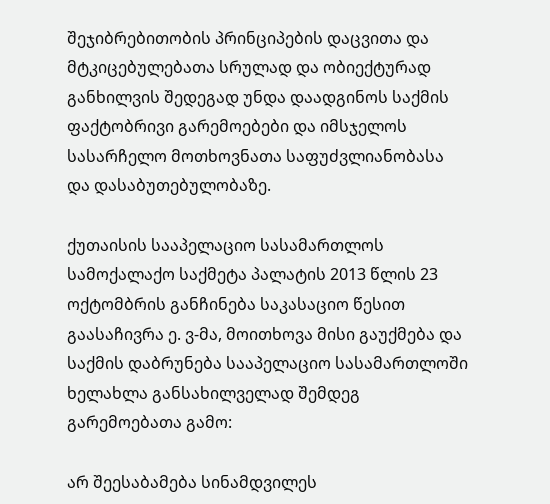შეჯიბრებითობის პრინციპების დაცვითა და მტკიცებულებათა სრულად და ობიექტურად განხილვის შედეგად უნდა დაადგინოს საქმის ფაქტობრივი გარემოებები და იმსჯელოს სასარჩელო მოთხოვნათა საფუძვლიანობასა და დასაბუთებულობაზე.

ქუთაისის სააპელაციო სასამართლოს სამოქალაქო საქმეტა პალატის 2013 წლის 23 ოქტომბრის განჩინება საკასაციო წესით გაასაჩივრა ე. ვ-მა, მოითხოვა მისი გაუქმება და საქმის დაბრუნება სააპელაციო სასამართლოში ხელახლა განსახილველად შემდეგ გარემოებათა გამო:

არ შეესაბამება სინამდვილეს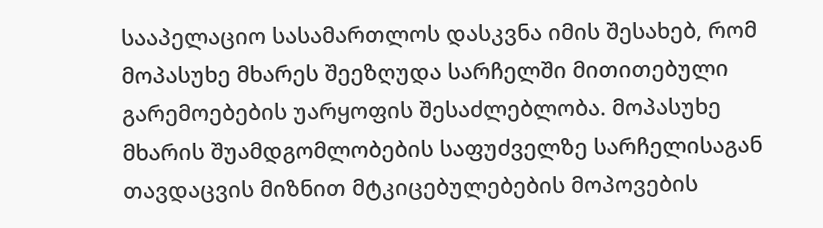სააპელაციო სასამართლოს დასკვნა იმის შესახებ, რომ მოპასუხე მხარეს შეეზღუდა სარჩელში მითითებული გარემოებების უარყოფის შესაძლებლობა. მოპასუხე მხარის შუამდგომლობების საფუძველზე სარჩელისაგან თავდაცვის მიზნით მტკიცებულებების მოპოვების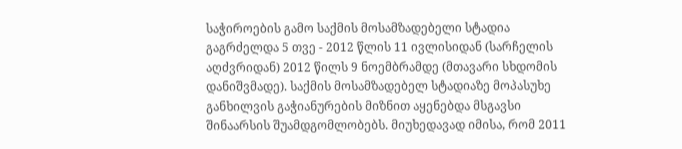საჭიროების გამო საქმის მოსამზადებელი სტადია გაგრძელდა 5 თვე - 2012 წლის 11 ივლისიდან (სარჩელის აღძვრიდან) 2012 წილს 9 ნოემბრამდე (მთავარი სხდომის დანიშვმადე). საქმის მოსამზადებელ სტადიაზე მოპასუხე განხილვის გაჭიანურების მიზნით აყენებდა მსგავსი შინაარსის შუამდგომლობებს. მიუხედავად იმისა, რომ 2011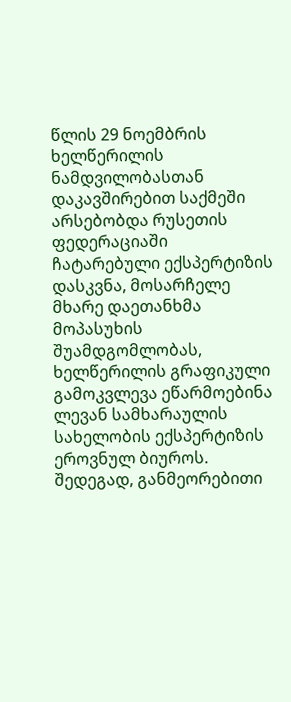წლის 29 ნოემბრის ხელწერილის ნამდვილობასთან დაკავშირებით საქმეში არსებობდა რუსეთის ფედერაციაში ჩატარებული ექსპერტიზის დასკვნა, მოსარჩელე მხარე დაეთანხმა მოპასუხის შუამდგომლობას, ხელწერილის გრაფიკული გამოკვლევა ეწარმოებინა ლევან სამხარაულის სახელობის ექსპერტიზის ეროვნულ ბიუროს. შედეგად, განმეორებითი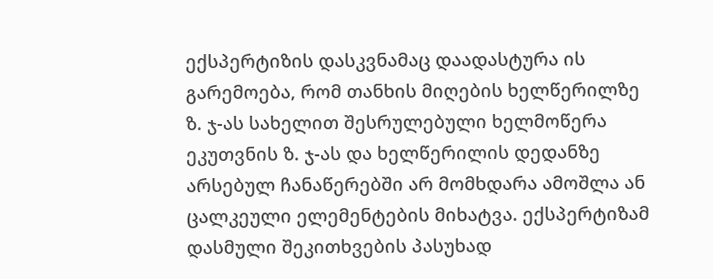ექსპერტიზის დასკვნამაც დაადასტურა ის გარემოება, რომ თანხის მიღების ხელწერილზე ზ. ჯ-ას სახელით შესრულებული ხელმოწერა ეკუთვნის ზ. ჯ-ას და ხელწერილის დედანზე არსებულ ჩანაწერებში არ მომხდარა ამოშლა ან ცალკეული ელემენტების მიხატვა. ექსპერტიზამ დასმული შეკითხვების პასუხად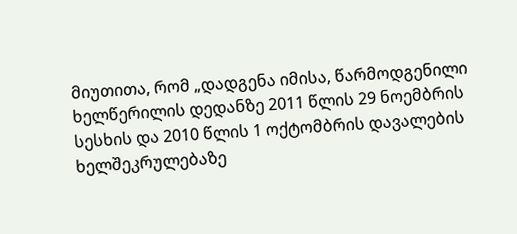მიუთითა, რომ „დადგენა იმისა, წარმოდგენილი ხელწერილის დედანზე 2011 წლის 29 ნოემბრის სესხის და 2010 წლის 1 ოქტომბრის დავალების ხელშეკრულებაზე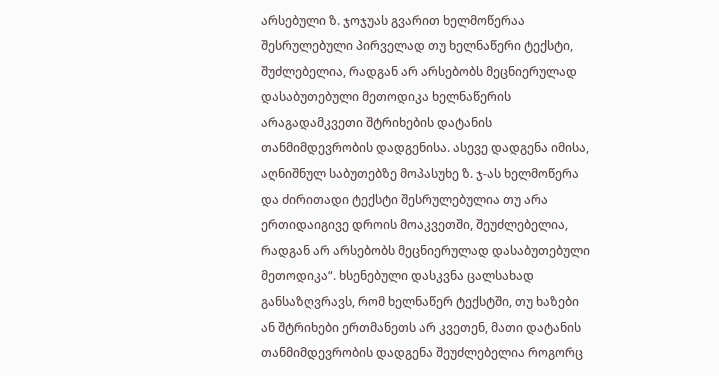არსებული ზ. ჯოჯუას გვარით ხელმოწერაა შესრულებული პირველად თუ ხელნაწერი ტექსტი, შუძლებელია, რადგან არ არსებობს მეცნიერულად დასაბუთებული მეთოდიკა ხელნაწერის არაგადამკვეთი შტრიხების დატანის თანმიმდევრობის დადგენისა. ასევე დადგენა იმისა, აღნიშნულ საბუთებზე მოპასუხე ზ. ჯ-ას ხელმოწერა და ძირითადი ტექსტი შესრულებულია თუ არა ერთიდაიგივე დროის მოაკვეთში, შეუძლებელია, რადგან არ არსებობს მეცნიერულად დასაბუთებული მეთოდიკა“. ხსენებული დასკვნა ცალსახად განსაზღვრავს, რომ ხელნაწერ ტექსტში, თუ ხაზები ან შტრიხები ერთმანეთს არ კვეთენ, მათი დატანის თანმიმდევრობის დადგენა შეუძლებელია როგორც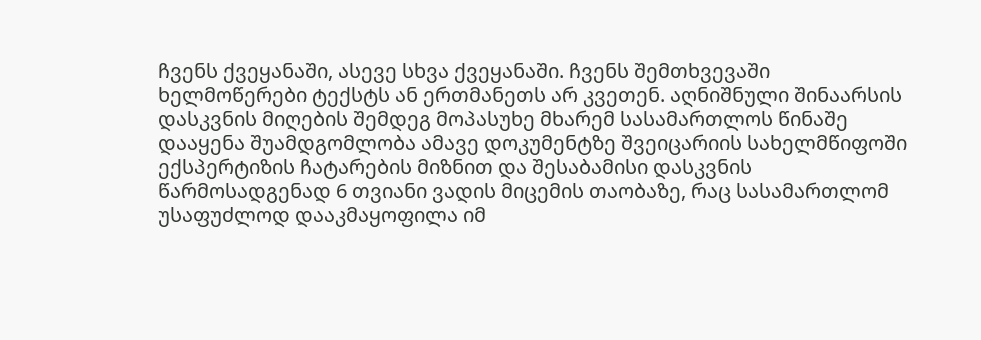ჩვენს ქვეყანაში, ასევე სხვა ქვეყანაში. ჩვენს შემთხვევაში ხელმოწერები ტექსტს ან ერთმანეთს არ კვეთენ. აღნიშნული შინაარსის დასკვნის მიღების შემდეგ მოპასუხე მხარემ სასამართლოს წინაშე დააყენა შუამდგომლობა ამავე დოკუმენტზე შვეიცარიის სახელმწიფოში ექსპერტიზის ჩატარების მიზნით და შესაბამისი დასკვნის წარმოსადგენად 6 თვიანი ვადის მიცემის თაობაზე, რაც სასამართლომ უსაფუძლოდ დააკმაყოფილა იმ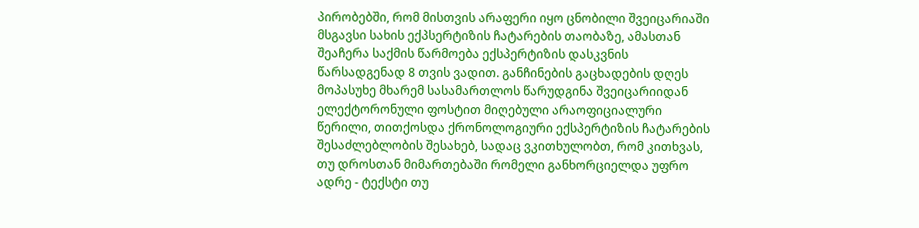პირობებში, რომ მისთვის არაფერი იყო ცნობილი შვეიცარიაში მსგავსი სახის ექპსერტიზის ჩატარების თაობაზე, ამასთან შეაჩერა საქმის წარმოება ექსპერტიზის დასკვნის წარსადგენად 8 თვის ვადით. განჩინების გაცხადების დღეს მოპასუხე მხარემ სასამართლოს წარუდგინა შვეიცარიიდან ელექტორონული ფოსტით მიღებული არაოფიციალური წერილი, თითქოსდა ქრონოლოგიური ექსპერტიზის ჩატარების შესაძლებლობის შესახებ, სადაც ვკითხულობთ, რომ კითხვას, თუ დროსთან მიმართებაში რომელი განხორციელდა უფრო ადრე - ტექსტი თუ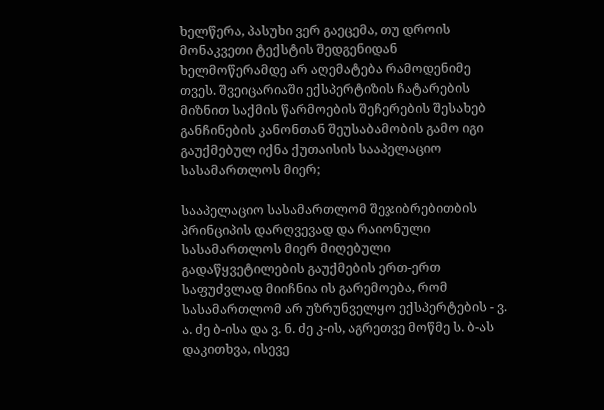ხელწერა, პასუხი ვერ გაეცემა, თუ დროის მონაკვეთი ტექსტის შედგენიდან ხელმოწერამდე არ აღემატება რამოდენიმე თვეს. შვეიცარიაში ექსპერტიზის ჩატარების მიზნით საქმის წარმოების შეჩერების შესახებ განჩინების კანონთან შეუსაბამობის გამო იგი გაუქმებულ იქნა ქუთაისის სააპელაციო სასამართლოს მიერ;

სააპელაციო სასამართლომ შეჯიბრებითბის პრინციპის დარღვევად და რაიონული სასამართლოს მიერ მიღებული გადაწყვეტილების გაუქმების ერთ-ერთ საფუძვლად მიიჩნია ის გარემოება, რომ სასამართლომ არ უზრუნველყო ექსპერტების - ვ. ა. ძე ბ-ისა და ვ. ნ. ძე კ-ის, აგრეთვე მოწმე ს. ბ-ას დაკითხვა, ისევე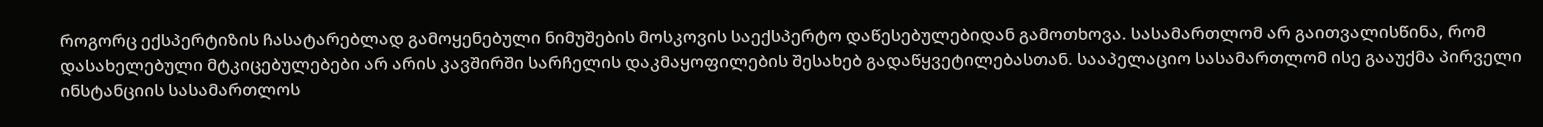როგორც ექსპერტიზის ჩასატარებლად გამოყენებული ნიმუშების მოსკოვის საექსპერტო დაწესებულებიდან გამოთხოვა. სასამართლომ არ გაითვალისწინა, რომ დასახელებული მტკიცებულებები არ არის კავშირში სარჩელის დაკმაყოფილების შესახებ გადაწყვეტილებასთან. სააპელაციო სასამართლომ ისე გააუქმა პირველი ინსტანციის სასამართლოს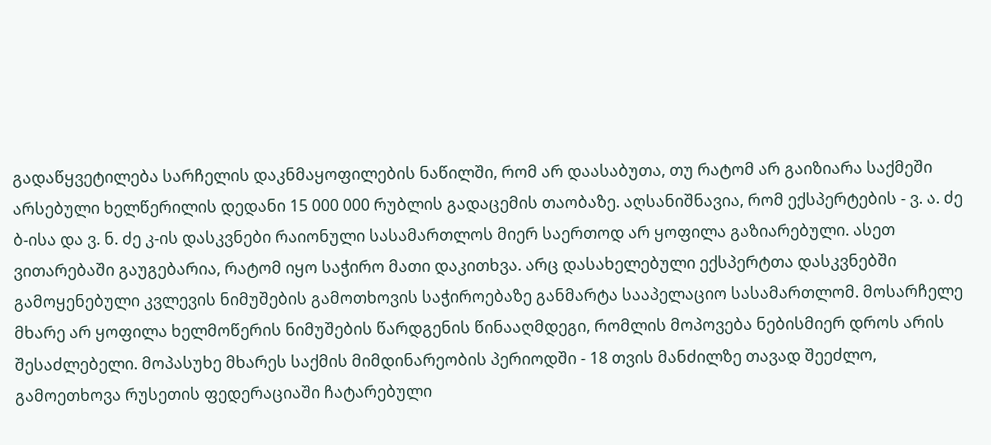გადაწყვეტილება სარჩელის დაკნმაყოფილების ნაწილში, რომ არ დაასაბუთა, თუ რატომ არ გაიზიარა საქმეში არსებული ხელწერილის დედანი 15 000 000 რუბლის გადაცემის თაობაზე. აღსანიშნავია, რომ ექსპერტების - ვ. ა. ძე ბ-ისა და ვ. ნ. ძე კ-ის დასკვნები რაიონული სასამართლოს მიერ საერთოდ არ ყოფილა გაზიარებული. ასეთ ვითარებაში გაუგებარია, რატომ იყო საჭირო მათი დაკითხვა. არც დასახელებული ექსპერტთა დასკვნებში გამოყენებული კვლევის ნიმუშების გამოთხოვის საჭიროებაზე განმარტა სააპელაციო სასამართლომ. მოსარჩელე მხარე არ ყოფილა ხელმოწერის ნიმუშების წარდგენის წინააღმდეგი, რომლის მოპოვება ნებისმიერ დროს არის შესაძლებელი. მოპასუხე მხარეს საქმის მიმდინარეობის პერიოდში - 18 თვის მანძილზე თავად შეეძლო, გამოეთხოვა რუსეთის ფედერაციაში ჩატარებული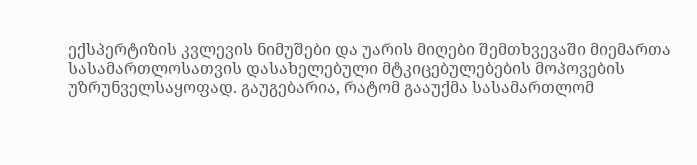ექსპერტიზის კვლევის ნიმუშები და უარის მიღები შემთხვევაში მიემართა სასამართლოსათვის დასახელებული მტკიცებულებების მოპოვების უზრუნველსაყოფად. გაუგებარია, რატომ გააუქმა სასამართლომ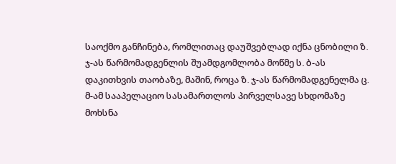საოქმო განჩინება, რომლითაც დაუშვებლად იქნა ცნობილი ზ. ჯ-ას წარმომადგენლის შუამდგომლობა მოწმე ს. ბ-ას დაკითხვის თაობაზე, მაშინ, როცა ზ. ჯ-ას წარმომადგენელმა ც. მ-ამ სააპელაციო სასამართლოს პირველსავე სხდომაზე მოხსნა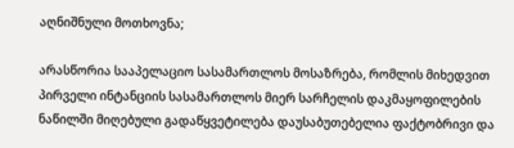აღნიშნული მოთხოვნა;

არასწორია სააპელაციო სასამართლოს მოსაზრება, რომლის მიხედვით პირველი ინტანციის სასამართლოს მიერ სარჩელის დაკმაყოფილების ნაწილში მიღებული გადაწყვეტილება დაუსაბუთებელია ფაქტობრივი და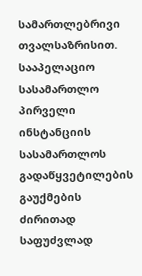სამართლებრივი თვალსაზრისით. სააპელაციო სასამართლო პირველი ინსტანციის სასამართლოს გადაწყვეტილების გაუქმების ძირითად საფუძვლად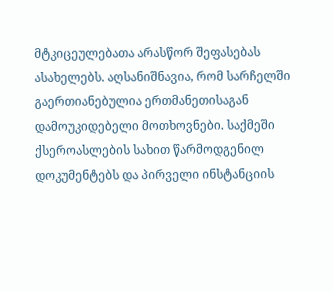მტკიცეულებათა არასწორ შეფასებას ასახელებს. აღსანიშნავია, რომ სარჩელში გაერთიანებულია ერთმანეთისაგან დამოუკიდებელი მოთხოვნები. საქმეში ქსეროასლების სახით წარმოდგენილ დოკუმენტებს და პირველი ინსტანციის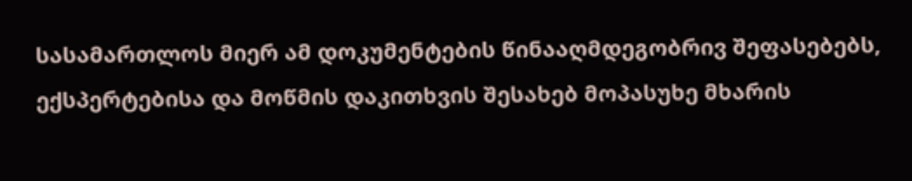სასამართლოს მიერ ამ დოკუმენტების წინააღმდეგობრივ შეფასებებს, ექსპერტებისა და მოწმის დაკითხვის შესახებ მოპასუხე მხარის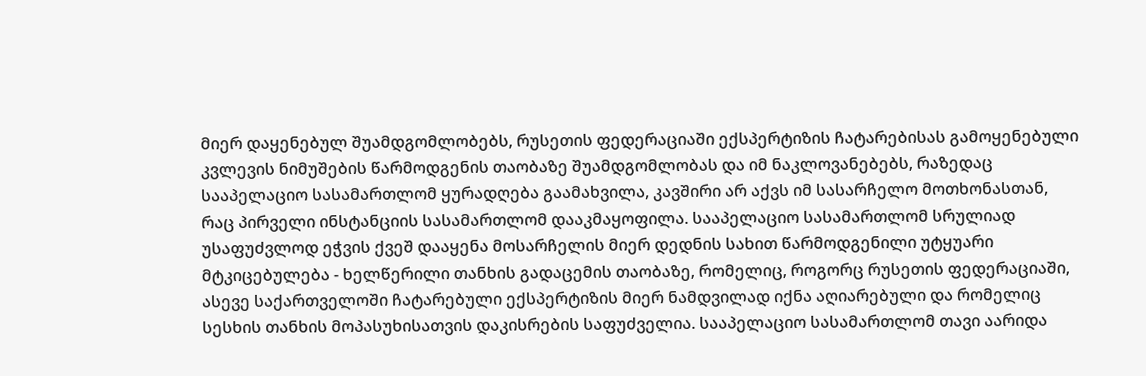მიერ დაყენებულ შუამდგომლობებს, რუსეთის ფედერაციაში ექსპერტიზის ჩატარებისას გამოყენებული კვლევის ნიმუშების წარმოდგენის თაობაზე შუამდგომლობას და იმ ნაკლოვანებებს, რაზედაც სააპელაციო სასამართლომ ყურადღება გაამახვილა, კავშირი არ აქვს იმ სასარჩელო მოთხონასთან, რაც პირველი ინსტანციის სასამართლომ დააკმაყოფილა. სააპელაციო სასამართლომ სრულიად უსაფუძვლოდ ეჭვის ქვეშ დააყენა მოსარჩელის მიერ დედნის სახით წარმოდგენილი უტყუარი მტკიცებულება - ხელწერილი თანხის გადაცემის თაობაზე, რომელიც, როგორც რუსეთის ფედერაციაში, ასევე საქართველოში ჩატარებული ექსპერტიზის მიერ ნამდვილად იქნა აღიარებული და რომელიც სესხის თანხის მოპასუხისათვის დაკისრების საფუძველია. სააპელაციო სასამართლომ თავი აარიდა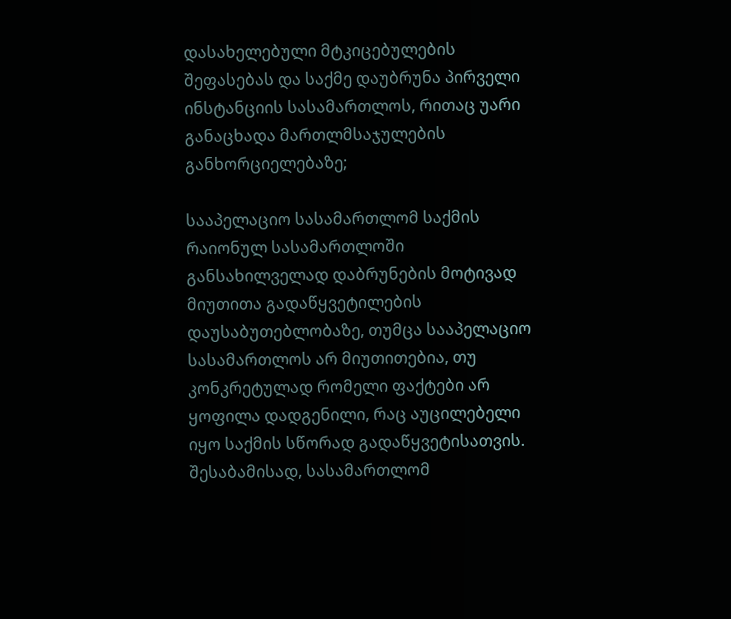დასახელებული მტკიცებულების შეფასებას და საქმე დაუბრუნა პირველი ინსტანციის სასამართლოს, რითაც უარი განაცხადა მართლმსაჯულების განხორციელებაზე;

სააპელაციო სასამართლომ საქმის რაიონულ სასამართლოში განსახილველად დაბრუნების მოტივად მიუთითა გადაწყვეტილების დაუსაბუთებლობაზე, თუმცა სააპელაციო სასამართლოს არ მიუთითებია, თუ კონკრეტულად რომელი ფაქტები არ ყოფილა დადგენილი, რაც აუცილებელი იყო საქმის სწორად გადაწყვეტისათვის. შესაბამისად, სასამართლომ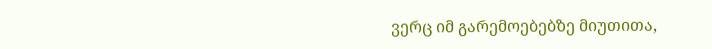ვერც იმ გარემოებებზე მიუთითა,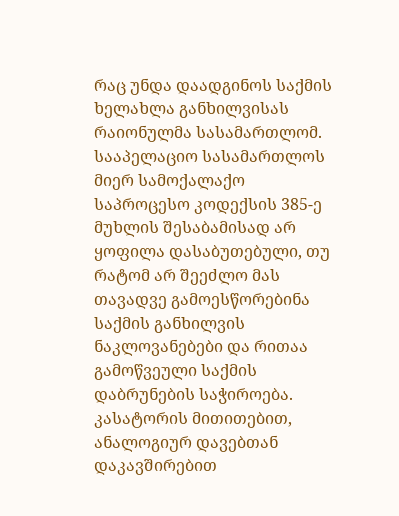რაც უნდა დაადგინოს საქმის ხელახლა განხილვისას რაიონულმა სასამართლომ. სააპელაციო სასამართლოს მიერ სამოქალაქო საპროცესო კოდექსის 385-ე მუხლის შესაბამისად არ ყოფილა დასაბუთებული, თუ რატომ არ შეეძლო მას თავადვე გამოესწორებინა საქმის განხილვის ნაკლოვანებები და რითაა გამოწვეული საქმის დაბრუნების საჭიროება. კასატორის მითითებით, ანალოგიურ დავებთან დაკავშირებით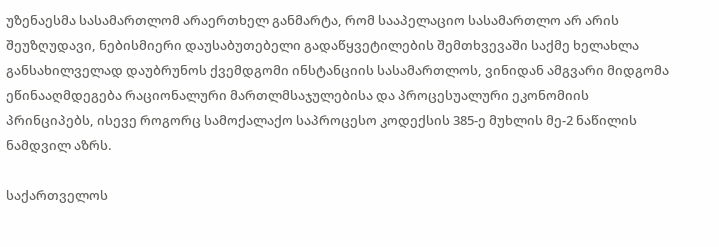უზენაესმა სასამართლომ არაერთხელ განმარტა, რომ სააპელაციო სასამართლო არ არის შეუზღუდავი, ნებისმიერი დაუსაბუთებელი გადაწყვეტილების შემთხვევაში საქმე ხელახლა განსახილველად დაუბრუნოს ქვემდგომი ინსტანციის სასამართლოს, ვინიდან ამგვარი მიდგომა ეწინააღმდეგება რაციონალური მართლმსაჯულებისა და პროცესუალური ეკონომიის პრინციპებს, ისევე როგორც სამოქალაქო საპროცესო კოდექსის 385-ე მუხლის მე-2 ნაწილის ნამდვილ აზრს.

საქართველოს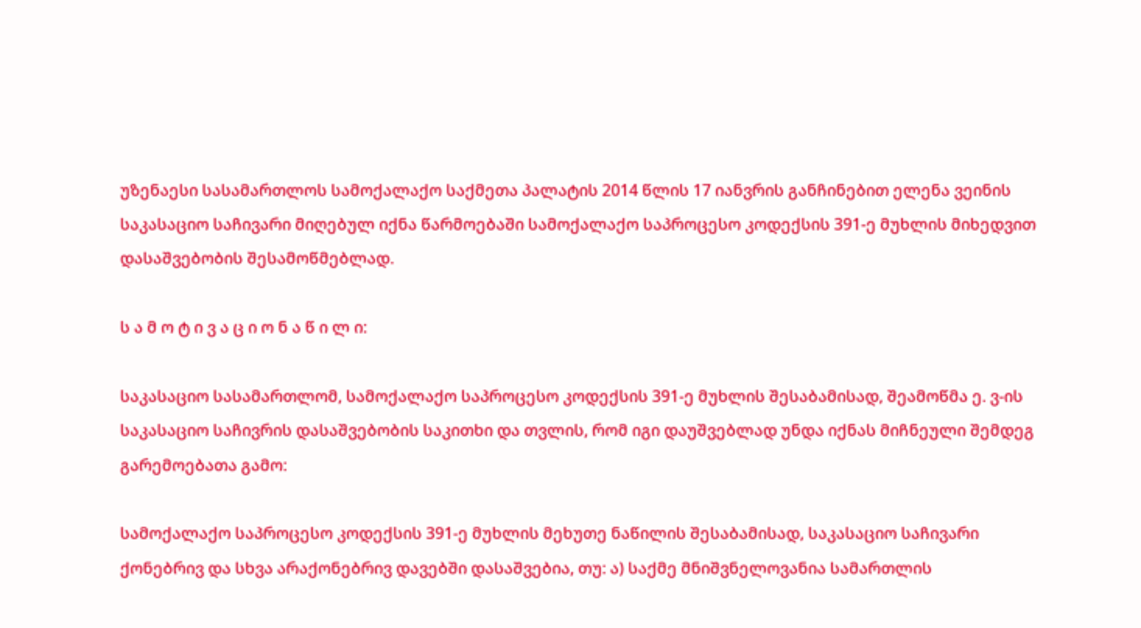უზენაესი სასამართლოს სამოქალაქო საქმეთა პალატის 2014 წლის 17 იანვრის განჩინებით ელენა ვეინის საკასაციო საჩივარი მიღებულ იქნა წარმოებაში სამოქალაქო საპროცესო კოდექსის 391-ე მუხლის მიხედვით დასაშვებობის შესამოწმებლად.

ს ა მ ო ტ ი ვ ა ც ი ო ნ ა წ ი ლ ი:

საკასაციო სასამართლომ, სამოქალაქო საპროცესო კოდექსის 391-ე მუხლის შესაბამისად, შეამოწმა ე. ვ-ის საკასაციო საჩივრის დასაშვებობის საკითხი და თვლის, რომ იგი დაუშვებლად უნდა იქნას მიჩნეული შემდეგ გარემოებათა გამო:

სამოქალაქო საპროცესო კოდექსის 391-ე მუხლის მეხუთე ნაწილის შესაბამისად, საკასაციო საჩივარი ქონებრივ და სხვა არაქონებრივ დავებში დასაშვებია, თუ: ა) საქმე მნიშვნელოვანია სამართლის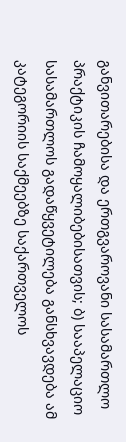განვითარებისა და ერთგვაროვანი სასამართლო პრაქტიკის ჩამოყალიბებისათვის; ბ) სააპელაციო სასამართლოს გადაწყვეტილება განსხვავდება ამ კატეგორიის საქმეებზე საქართველოს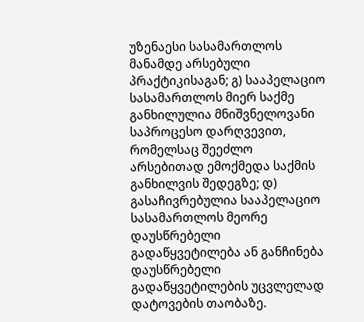უზენაესი სასამართლოს მანამდე არსებული პრაქტიკისაგან; გ) სააპელაციო სასამართლოს მიერ საქმე განხილულია მნიშვნელოვანი საპროცესო დარღვევით, რომელსაც შეეძლო არსებითად ემოქმედა საქმის განხილვის შედეგზე; დ) გასაჩივრებულია სააპელაციო სასამართლოს მეორე დაუსწრებელი გადაწყვეტილება ან განჩინება დაუსწრებელი გადაწყვეტილების უცვლელად დატოვების თაობაზე.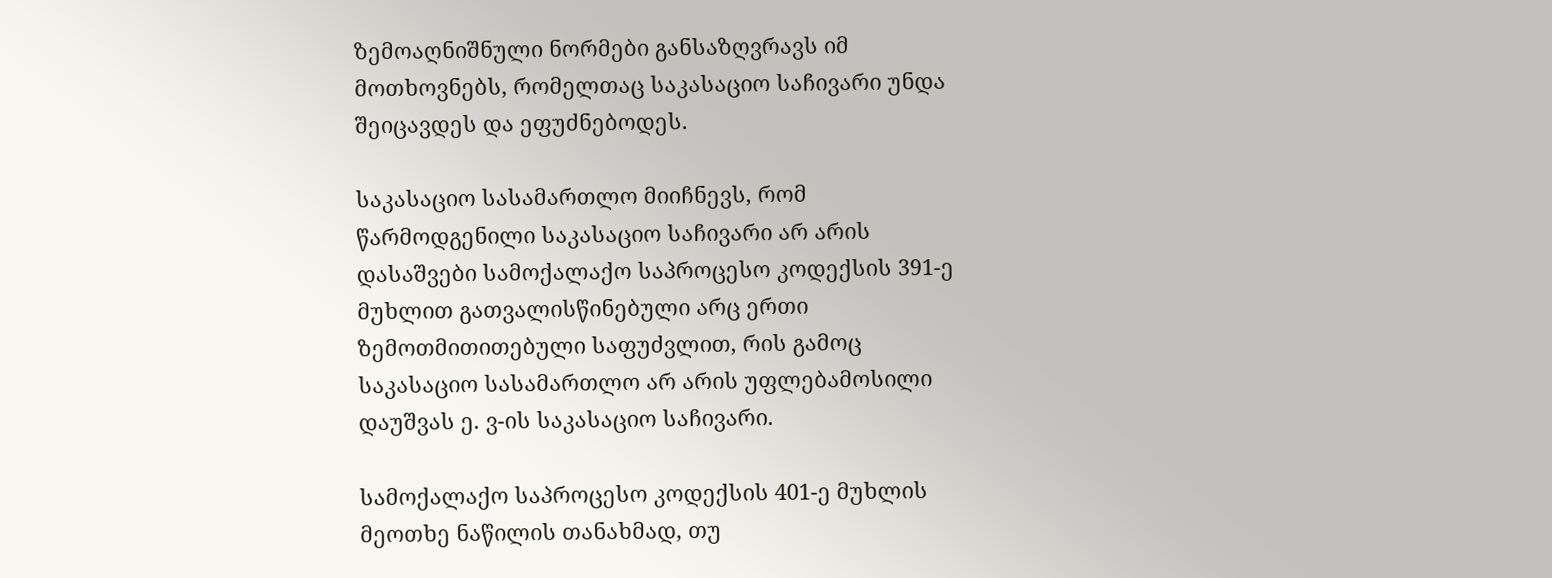ზემოაღნიშნული ნორმები განსაზღვრავს იმ მოთხოვნებს, რომელთაც საკასაციო საჩივარი უნდა შეიცავდეს და ეფუძნებოდეს.

საკასაციო სასამართლო მიიჩნევს, რომ წარმოდგენილი საკასაციო საჩივარი არ არის დასაშვები სამოქალაქო საპროცესო კოდექსის 391-ე მუხლით გათვალისწინებული არც ერთი ზემოთმითითებული საფუძვლით, რის გამოც საკასაციო სასამართლო არ არის უფლებამოსილი დაუშვას ე. ვ-ის საკასაციო საჩივარი.

სამოქალაქო საპროცესო კოდექსის 401-ე მუხლის მეოთხე ნაწილის თანახმად, თუ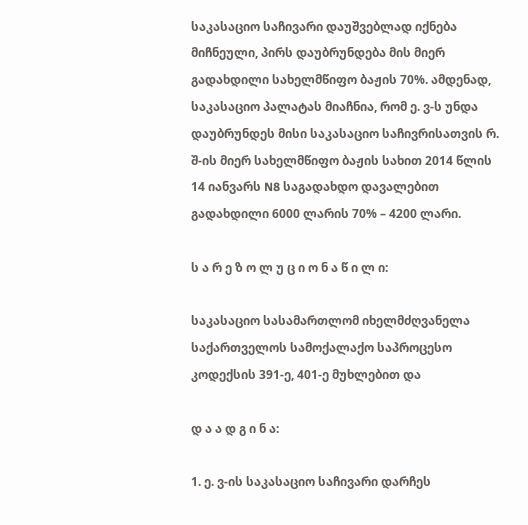საკასაციო საჩივარი დაუშვებლად იქნება მიჩნეული, პირს დაუბრუნდება მის მიერ გადახდილი სახელმწიფო ბაჟის 70%. ამდენად, საკასაციო პალატას მიაჩნია, რომ ე. ვ-ს უნდა დაუბრუნდეს მისი საკასაციო საჩივრისათვის რ. შ-ის მიერ სახელმწიფო ბაჟის სახით 2014 წლის 14 იანვარს N8 საგადახდო დავალებით გადახდილი 6000 ლარის 70% – 4200 ლარი.

ს ა რ ე ზ ო ლ უ ც ი ო ნ ა წ ი ლ ი:

საკასაციო სასამართლომ იხელმძღვანელა საქართველოს სამოქალაქო საპროცესო კოდექსის 391-ე, 401-ე მუხლებით და

დ ა ა დ გ ი ნ ა:

1. ე. ვ-ის საკასაციო საჩივარი დარჩეს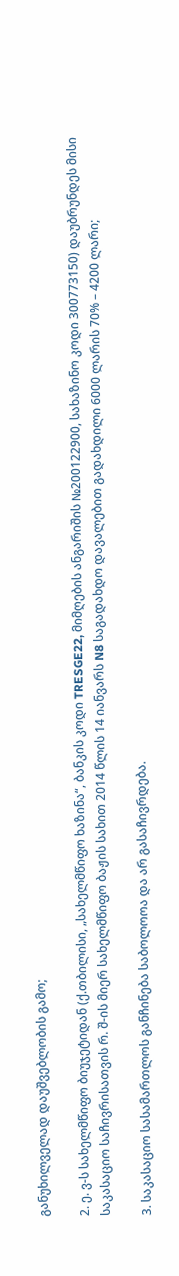განუხილველად დაუშვებლობის გამო;

2. ე. ვ-ს სახელმწიფო ბიუჯეტიდან (ქ.თბილისი, „სახელმწიფო ხაზინა“, ბანკის კოდი TRESGE22, მიმღების ანგარიშის №200122900, სახაზინო კოდი 300773150) დაუბრუნდეს მისი საკასაციო საჩივრისათვის რ. შ-ის მიერ სახელმწიფო ბაჟის სახით 2014 წლის 14 იანვარს N8 საგადახდო დავალებით გადახდილი 6000 ლარის 70% – 4200 ლარი;

3. საკასაციო სასამართლოს განჩინება საბოლოოა და არ გასაჩივრდება.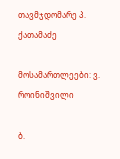თავმჯდომარე პ. ქათამაძე

მოსამართლეები: ვ. როინიშვილი

ბ.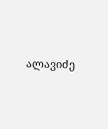ალავიძე